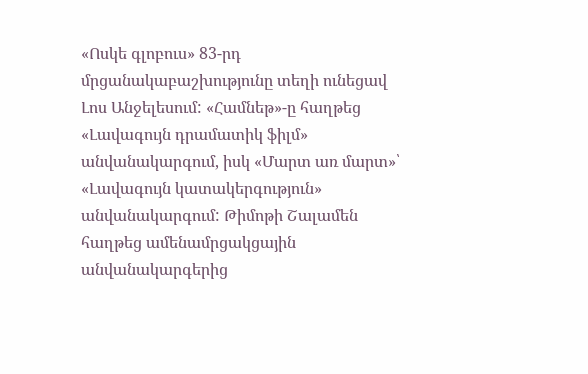«Ոսկե գլոբուս» 83-րդ մրցանակաբաշխությունը տեղի ունեցավ Լոս Անջելեսում: «Համնեթ»-ը հաղթեց «Լավագույն դրամատիկ ֆիլմ» անվանակարգում, իսկ «Մարտ առ մարտ»՝ «Լավագույն կատակերգություն» անվանակարգում: Թիմոթի Շալամեն հաղթեց ամենամրցակցային անվանակարգերից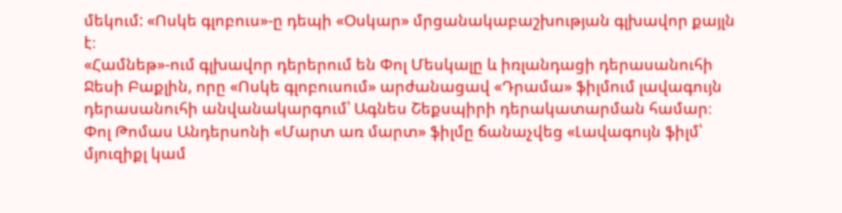մեկում: «Ոսկե գլոբուս»-ը դեպի «Օսկար» մրցանակաբաշխության գլխավոր քայլն է։
«Համնեթ»-ում գլխավոր դերերում են Փոլ Մեսկալը և իռլանդացի դերասանուհի Ջեսի Բաքլին, որը «Ոսկե գլոբուսում» արժանացավ «Դրամա» ֆիլմում լավագույն դերասանուհի անվանակարգում՝ Ագնես Շեքսպիրի դերակատարման համար։
Փոլ Թոմաս Անդերսոնի «Մարտ առ մարտ» ֆիլմը ճանաչվեց «Լավագույն ֆիլմ՝ մյուզիքլ կամ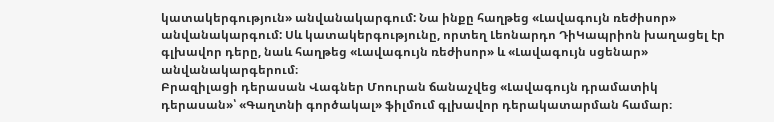կատակերգություն» անվանակարգում: Նա ինքը հաղթեց «Լավագույն ռեժիսոր» անվանակարգում: Սև կատակերգությունը, որտեղ Լեոնարդո ԴիԿապրիոն խաղացել էր գլխավոր դերը, նաև հաղթեց «Լավագույն ռեժիսոր» և «Լավագույն սցենար» անվանակարգերում։
Բրազիլացի դերասան Վագներ Մոուրան ճանաչվեց «Լավագույն դրամատիկ դերասան»՝ «Գաղտնի գործակալ» ֆիլմում գլխավոր դերակատարման համար։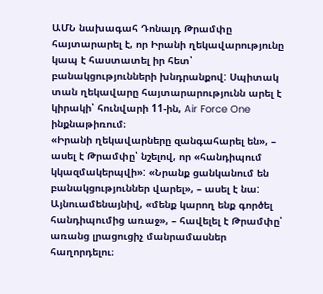ԱՄՆ նախագահ Դոնալդ Թրամփը հայտարարել է, որ Իրանի ղեկավարությունը կապ է հաստատել իր հետ՝ բանակցությունների խնդրանքով: Սպիտակ տան ղեկավարը հայտարարությունն արել է կիրակի՝ հունվարի 11-ին, Air Force One ինքնաթիռում։
«Իրանի ղեկավարները զանգահարել են», – ասել է Թրամփը՝ նշելով, որ «հանդիպում կկազմակերպվի»: «Նրանք ցանկանում են բանակցություններ վարել», – ասել է նա: Այնուամենայնիվ, «մենք կարող ենք գործել հանդիպումից առաջ», – հավելել է Թրամփը՝ առանց լրացուցիչ մանրամասներ հաղորդելու։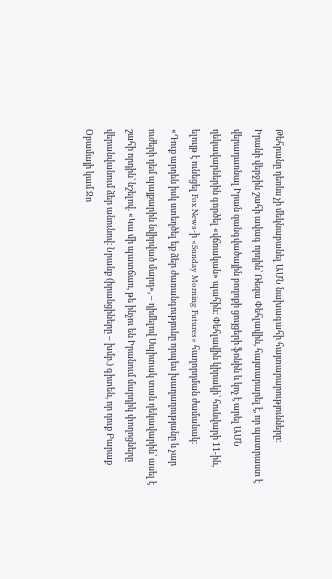Թեհրանը դեռևս չի մեկնաբանել ԱՄՆ նախագահի հայտարարությունները։
Իրանի վերջին շահի ավագ որդին՝ Ռեզա Փեհլավին, հայտարարել է, որ պատրաստ է վերադառնալ Իրան զանգվածային բողոքի ցույցերի ֆոնին և կոչ է արել ԱՄՆ ղեկավարներին գործել «վճռական» պահին: Փեհլավին կիրակի՝ հունվարի 11-ին, ելույթ է ունեցել Fox News-ի «Sunday Morning Futures» հաղորդման ժամանակ։
«Դուք արդեն իսկ ստեղծել եք ձեր ժառանգությունը որպես խաղաղությանը և չար ուժերի դեմ պայքարին նվիրված մարդ», – դիմելով Սպիտակ տան ղեկավարին՝ ասել է շահի որդին՝ նշելով. «Կա մի պատճառ, թե ինչու են Իրանում մարդիկ փողոցները վերանվանում ձեր անունով։ Նրանք (իրանցիները – խմբ.) գիտեն, որ դուք Բարաք Օբամայի կամ Ջո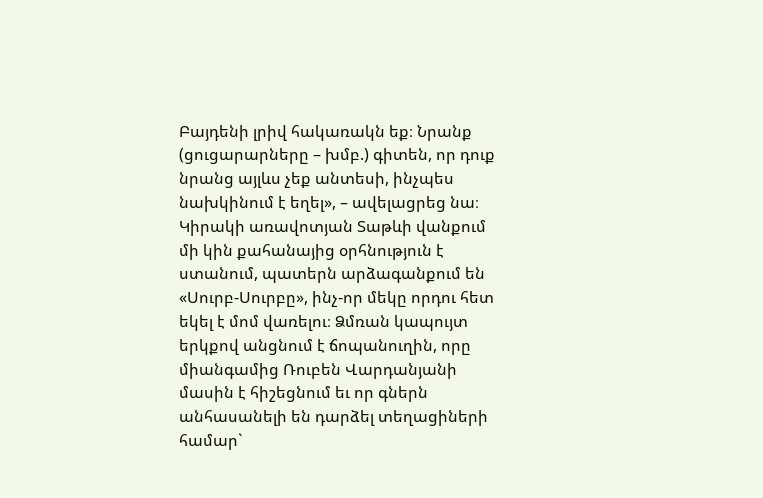Բայդենի լրիվ հակառակն եք։ Նրանք (ցուցարարները – խմբ.) գիտեն, որ դուք նրանց այլևս չեք անտեսի, ինչպես նախկինում է եղել», – ավելացրեց նա։
Կիրակի առավոտյան Տաթևի վանքում մի կին քահանայից օրհնություն է ստանում, պատերն արձագանքում են «Սուրբ-Սուրբը», ինչ-որ մեկը որդու հետ եկել է մոմ վառելու։ Ձմռան կապույտ երկքով անցնում է ճոպանուղին, որը միանգամից Ռուբեն Վարդանյանի մասին է հիշեցնում եւ որ գներն անհասանելի են դարձել տեղացիների համար`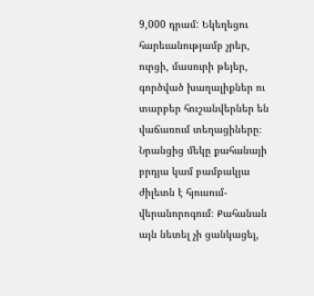9,000 դրամ: Եկեղեցու հարեւանությամբ չրեր, ուրցի, մասուրի թեյեր, գործված խաղալիքներ ու տարբեր հուշանվերներ են վաճառում տեղացիները։ Նրանցից մեկը քահանայի բրդյա կամ բամբակյա ժիլետն է հյուսում-վերանորոգում։ Քահանան այն նետել չի ցանկացել,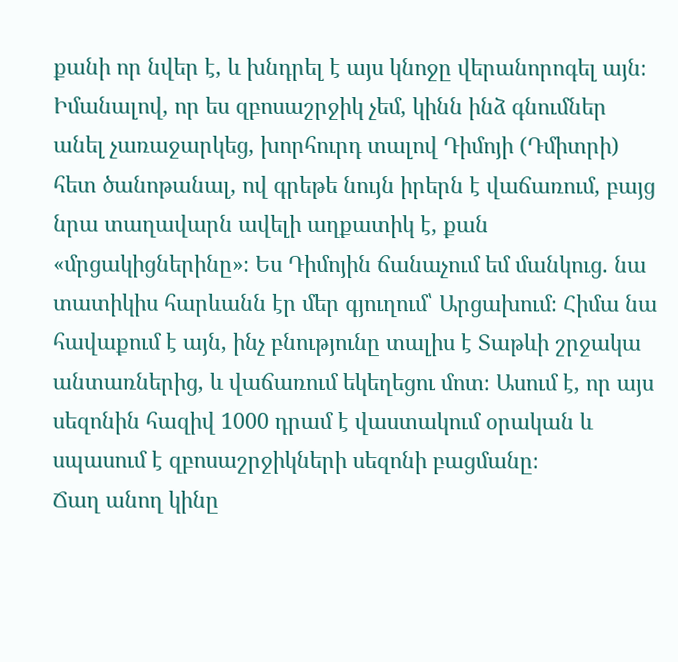քանի որ նվեր է, և խնդրել է այս կնոջը վերանորոգել այն։
Իմանալով, որ ես զբոսաշրջիկ չեմ, կինն ինձ գնումներ անել չառաջարկեց, խորհուրդ տալով Դիմոյի (Դմիտրի) հետ ծանոթանալ, ով գրեթե նույն իրերն է վաճառում, բայց նրա տաղավարն ավելի աղքատիկ է, քան «մրցակիցներինը»։ Ես Դիմոյին ճանաչում եմ մանկուց. նա տատիկիս հարևանն էր մեր գյուղում՝ Արցախում։ Հիմա նա հավաքում է այն, ինչ բնությունը տալիս է Տաթևի շրջակա անտառներից, և վաճառում եկեղեցու մոտ։ Ասում է, որ այս սեզոնին հազիվ 1000 դրամ է վաստակում օրական և սպասում է զբոսաշրջիկների սեզոնի բացմանը։
Ճաղ անող կինը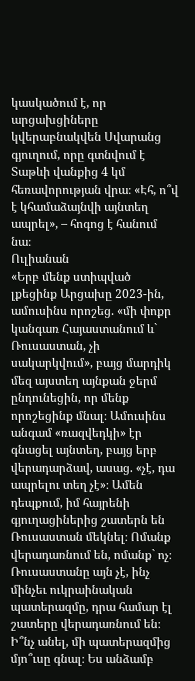կասկածում է, որ արցախցիները կվերաբնակվեն Սվարանց գյուղում, որը գտնվում է Տաթևի վանքից 4 կմ հեռավորության վրա։ «Էհ, ո՞վ է կհամաձայնվի այնտեղ ապրել», – հոգոց է հանում նա։
Ուլիանան
«Երբ մենք ստիպված լքեցինք Արցախը 2023-ին, ամուսինս որոշեց. «մի փոքր կանգառ Հայաստանում և` Ռուսաստան, չի սակարկվում», բայց մարդիկ մեզ այստեղ այնքան ջերմ ընդունեցին, որ մենք որոշեցինք մնալ։ Ամուսինս անգամ «ռազվեդկի» էր գնացել այնտեղ, բայց երբ վերադարձավ, ասաց. «չէ, դա ապրելու տեղ չէ»։ Ամեն դեպքում, իմ հայրենի գյուղացիներից շատերն են Ռուսաստան մեկնել։ Ոմանք վերադառնում են, ոմանք` ոչ։ Ռուսաստանը այն չէ, ինչ մինչեւ ուկրաինական պատերազմը, դրա համար էլ շատերը վերադառնում են։ Ի՞նչ անել, մի պատերազմից մյո՞ւսը գնալ։ Ես անձամբ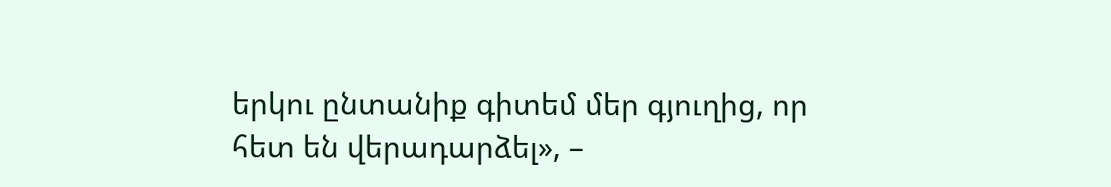երկու ընտանիք գիտեմ մեր գյուղից, որ հետ են վերադարձել», –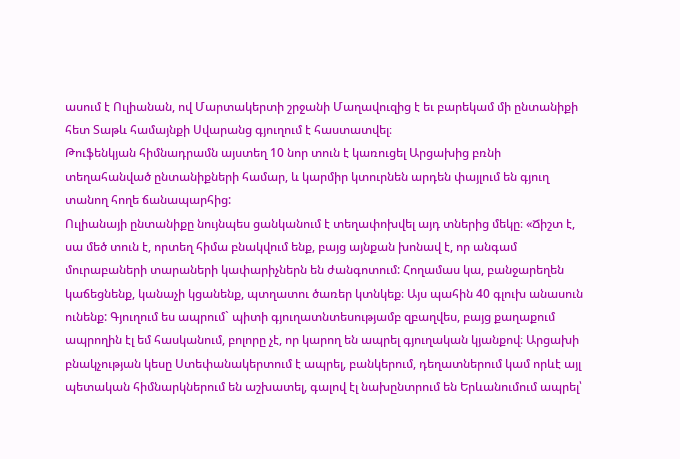ասում է Ուլիանան, ով Մարտակերտի շրջանի Մաղավուզից է եւ բարեկամ մի ընտանիքի հետ Տաթև համայնքի Սվարանց գյուղում է հաստատվել։
Թուֆենկյան հիմնադրամն այստեղ 10 նոր տուն է կառուցել Արցախից բռնի տեղահանված ընտանիքների համար, և կարմիր կտուրնեն արդեն փայլում են գյուղ տանող հողե ճանապարհից:
Ուլիանայի ընտանիքը նույնպես ցանկանում է տեղափոխվել այդ տներից մեկը։ «Ճիշտ է, սա մեծ տուն է, որտեղ հիմա բնակվում ենք, բայց այնքան խոնավ է, որ անգամ մուրաբաների տարաների կափարիչներն են ժանգոտում: Հողամաս կա, բանջարեղեն կաճեցնենք, կանաչի կցանենք, պտղատու ծառեր կտնկեք։ Այս պահին 40 գլուխ անասուն ունենք: Գյուղում ես ապրում` պիտի գյուղատնտեսությամբ զբաղվես, բայց քաղաքում ապրողին էլ եմ հասկանում, բոլորը չէ, որ կարող են ապրել գյուղական կյանքով։ Արցախի բնակչության կեսը Ստեփանակերտում է ապրել, բանկերում, դեղատներում կամ որևէ այլ պետական հիմնարկներում են աշխատել, գալով էլ նախընտրում են Երևանումում ապրել՝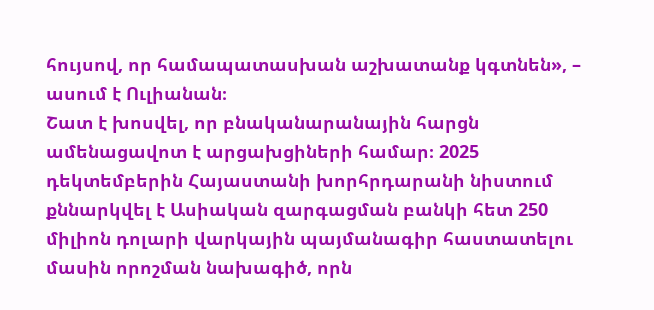հույսով, որ համապատասխան աշխատանք կգտնեն», – ասում է Ուլիանան։
Շատ է խոսվել, որ բնականարանային հարցն ամենացավոտ է արցախցիների համար։ 2025 դեկտեմբերին Հայաստանի խորհրդարանի նիստում քննարկվել է Ասիական զարգացման բանկի հետ 250 միլիոն դոլարի վարկային պայմանագիր հաստատելու մասին որոշման նախագիծ, որն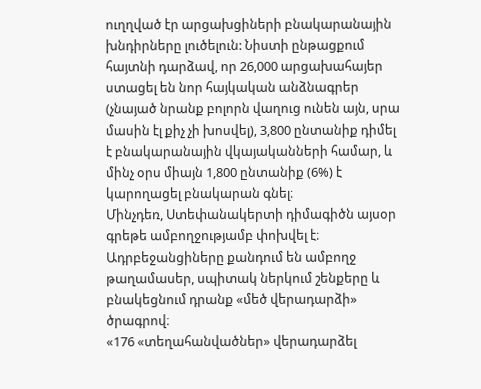ուղղված էր արցախցիների բնակարանային խնդիրները լուծելուն: Նիստի ընթացքում հայտնի դարձավ, որ 26,000 արցախահայեր ստացել են նոր հայկական անձնագրեր (չնայած նրանք բոլորն վաղուց ունեն այն, սրա մասին էլ քիչ չի խոսվել), 3,800 ընտանիք դիմել է բնակարանային վկայականների համար, և մինչ օրս միայն 1,800 ընտանիք (6%) է կարողացել բնակարան գնել։
Մինչդեռ, Ստեփանակերտի դիմագիծն այսօր գրեթե ամբողջությամբ փոխվել է։ Ադրբեջանցիները քանդում են ամբողջ թաղամասեր, սպիտակ ներկում շենքերը և բնակեցնում դրանք «մեծ վերադարձի» ծրագրով։
«176 «տեղահանվածներ» վերադարձել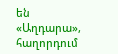են «Աղդարա», հաղորդում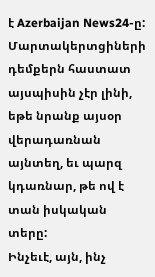է Azerbaijan News24-ը: Մարտակերտցիների դեմքերն հաստատ այսպիսին չէր լինի, եթե նրանք այսօր վերադառնան այնտեղ, եւ պարզ կդառնար, թե ով է տան իսկական տերը:
Ինչեւէ, այն, ինչ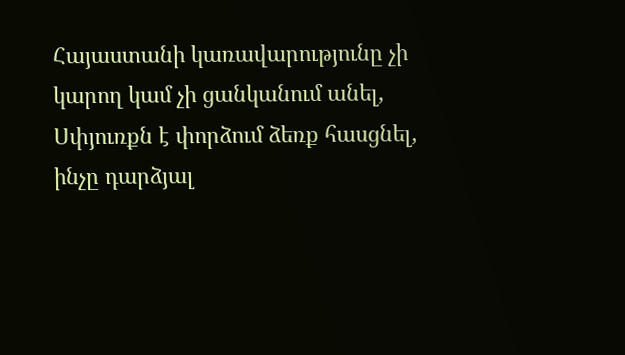Հայաստանի կառավարությունը չի կարող կամ չի ցանկանում անել, Սփյուռքն է փորձում ձեռք հասցնել, ինչը դարձյալ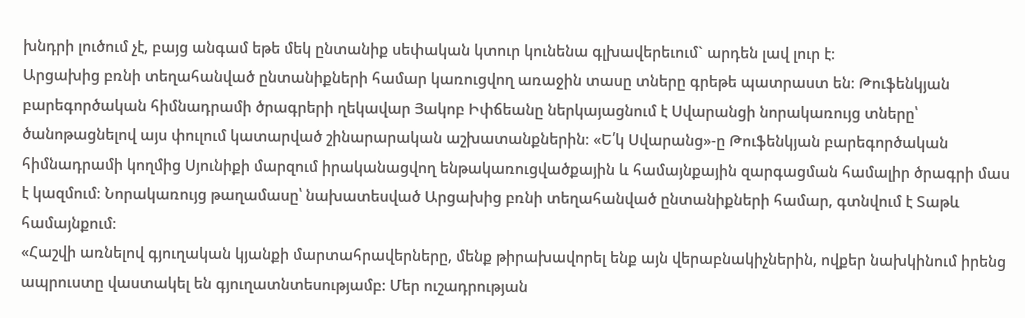խնդրի լուծում չէ, բայց անգամ եթե մեկ ընտանիք սեփական կտուր կունենա գլխավերեւում` արդեն լավ լուր է։
Արցախից բռնի տեղահանված ընտանիքների համար կառուցվող առաջին տասը տները գրեթե պատրաստ են։ Թուֆենկյան բարեգործական հիմնադրամի ծրագրերի ղեկավար Յակոբ Իփճեանը ներկայացնում է Սվարանցի նորակառույց տները՝ ծանոթացնելով այս փուլում կատարված շինարարական աշխատանքներին։ «Ե՛կ Սվարանց»-ը Թուֆենկյան բարեգործական հիմնադրամի կողմից Սյունիքի մարզում իրականացվող ենթակառուցվածքային և համայնքային զարգացման համալիր ծրագրի մաս է կազմում։ Նորակառույց թաղամասը՝ նախատեսված Արցախից բռնի տեղահանված ընտանիքների համար, գտնվում է Տաթև համայնքում։
«Հաշվի առնելով գյուղական կյանքի մարտահրավերները, մենք թիրախավորել ենք այն վերաբնակիչներին, ովքեր նախկինում իրենց ապրուստը վաստակել են գյուղատնտեսությամբ: Մեր ուշադրության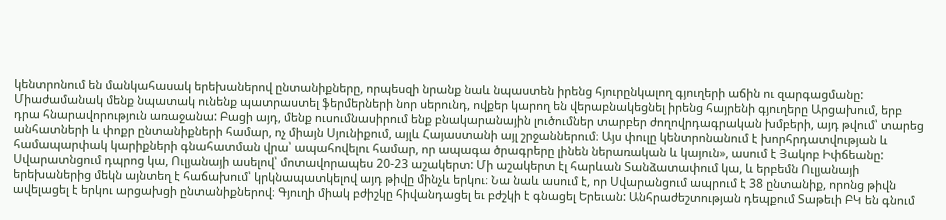կենտրոնում են մանկահասակ երեխաներով ընտանիքները, որպեսզի նրանք նաև նպաստեն իրենց հյուրընկալող գյուղերի աճին ու զարգացմանը: Միաժամանակ մենք նպատակ ունենք պատրաստել ֆերմերների նոր սերունդ, ովքեր կարող են վերաբնակեցնել իրենց հայրենի գյուղերը Արցախում, երբ դրա հնարավորություն առաջանա: Բացի այդ, մենք ուսումնասիրում ենք բնակարանային լուծումներ տարբեր ժողովրդագրական խմբերի, այդ թվում՝ տարեց անհատների և փոքր ընտանիքների համար, ոչ միայն Սյունիքում, այլև Հայաստանի այլ շրջաններում։ Այս փուլը կենտրոնանում է խորհրդատվության և համապարփակ կարիքների գնահատման վրա՝ ապահովելու համար, որ ապագա ծրագրերը լինեն ներառական և կայուն», ասում է Յակոբ Իփճեանը:
Սվարատնցում դպրոց կա, Ուլյանայի ասելով՝ մոտավորապես 20-23 աշակերտ: Մի աշակերտ էլ հարևան Տանձատափում կա, և երբեմն Ուլյանայի երեխաներից մեկն այնտեղ է հաճախում՝ կրկնապատկելով այդ թիվը մինչև երկու։ Նա նաև ասում է, որ Սվարանցում ապրում է 38 ընտանիք, որոնց թիվն ավելացել է երկու արցախցի ընտանիքներով։ Գյուղի միակ բժիշկը հիվանդացել եւ բժշկի է գնացել Երեւան: Անհրաժեշտության դեպքում Տաթեւի ԲԿ են գնում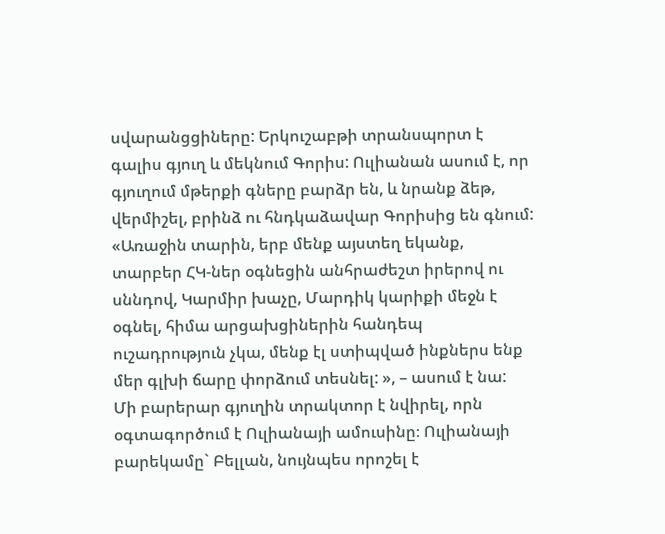սվարանցցիները: Երկուշաբթի տրանսպորտ է գալիս գյուղ և մեկնում Գորիս: Ուլիանան ասում է, որ գյուղում մթերքի գները բարձր են, և նրանք ձեթ, վերմիշել, բրինձ ու հնդկաձավար Գորիսից են գնում: «Առաջին տարին, երբ մենք այստեղ եկանք, տարբեր ՀԿ-ներ օգնեցին անհրաժեշտ իրերով ու սննդով, Կարմիր խաչը, Մարդիկ կարիքի մեջն է օգնել, հիմա արցախցիներին հանդեպ ուշադրություն չկա, մենք էլ ստիպված ինքներս ենք մեր գլխի ճարը փորձում տեսնել: », – ասում է նա:
Մի բարերար գյուղին տրակտոր է նվիրել, որն օգտագործում է Ուլիանայի ամուսինը։ Ուլիանայի բարեկամը` Բելլան, նույնպես որոշել է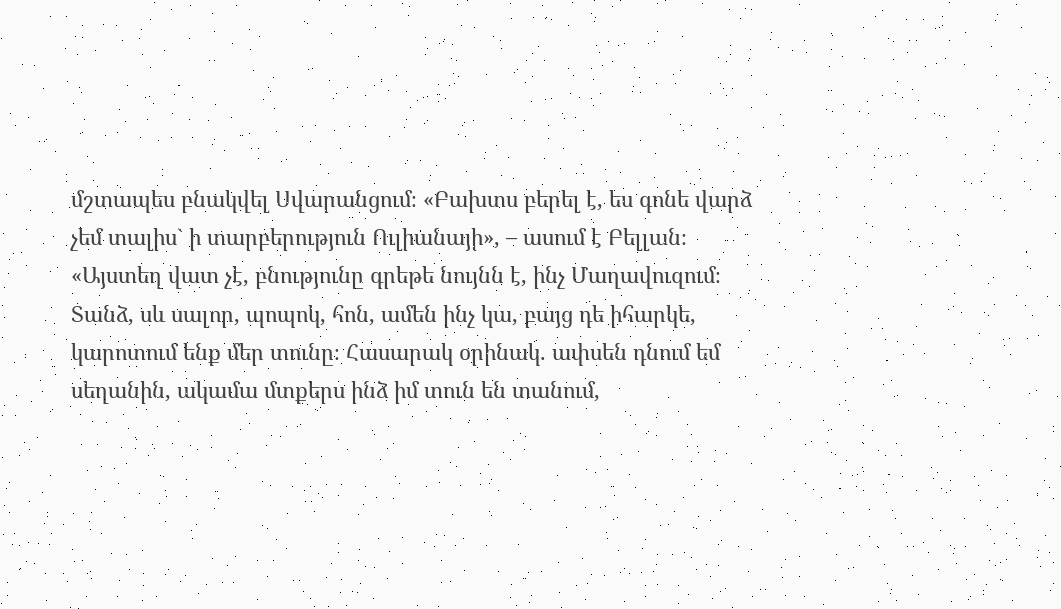մշտապես բնակվել Սվարանցում։ «Բախտս բերել է, ես գոնե վարձ չեմ տալիս` ի տարբերություն Ուլիանայի», – ասում է Բելլան։
«Այստեղ վատ չէ, բնությունը գրեթե նույնն է, ինչ Մաղավուզում։ Տանձ, սև սալոր, պոպոկ, հոն, ամեն ինչ կա, բայց դե իհարկե, կարոտում ենք մեր տունը։ Հասարակ օրինակ. ափսեն դնում եմ սեղանին, ակամա մտքերս ինձ իմ տուն են տանում,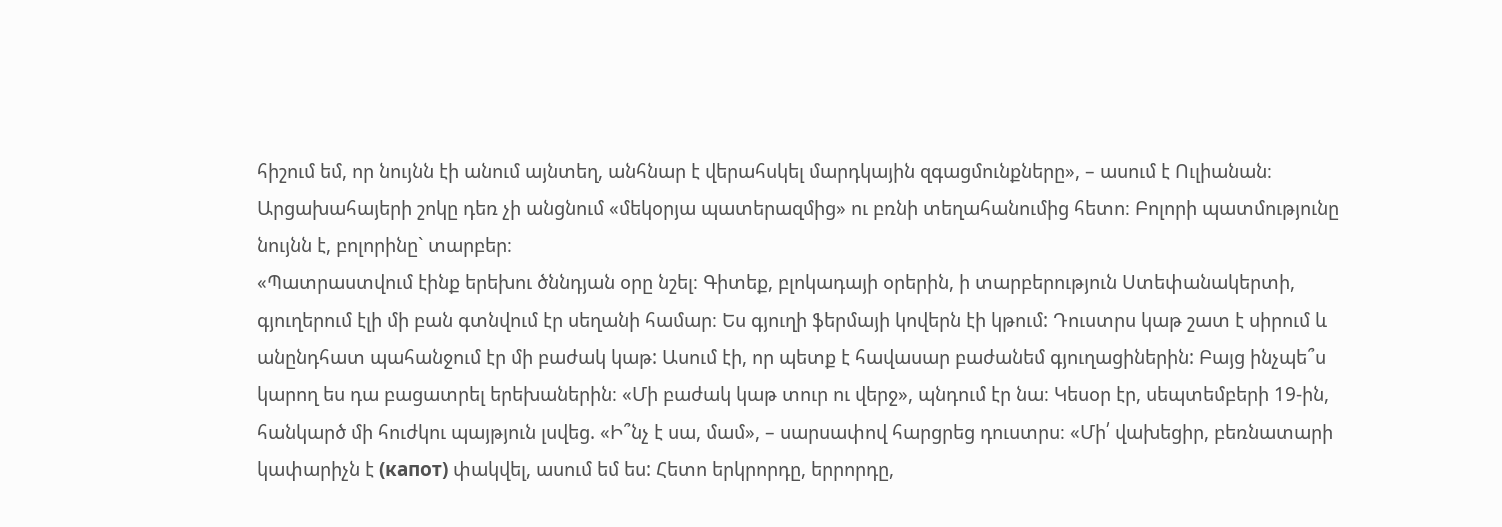հիշում եմ, որ նույնն էի անում այնտեղ, անհնար է վերահսկել մարդկային զգացմունքները», – ասում է Ուլիանան։
Արցախահայերի շոկը դեռ չի անցնում «մեկօրյա պատերազմից» ու բռնի տեղահանումից հետո։ Բոլորի պատմությունը նույնն է, բոլորինը` տարբեր։
«Պատրաստվում էինք երեխու ծննդյան օրը նշել։ Գիտեք, բլոկադայի օրերին, ի տարբերություն Ստեփանակերտի, գյուղերում էլի մի բան գտնվում էր սեղանի համար։ Ես գյուղի ֆերմայի կովերն էի կթում: Դուստրս կաթ շատ է սիրում և անընդհատ պահանջում էր մի բաժակ կաթ: Ասում էի, որ պետք է հավասար բաժանեմ գյուղացիներին: Բայց ինչպե՞ս կարող ես դա բացատրել երեխաներին։ «Մի բաժակ կաթ տուր ու վերջ», պնդում էր նա։ Կեսօր էր, սեպտեմբերի 19-ին, հանկարծ մի հուժկու պայթյուն լսվեց. «Ի՞նչ է սա, մամ», – սարսափով հարցրեց դուստրս։ «Մի՛ վախեցիր, բեռնատարի կափարիչն է (капот) փակվել, ասում եմ ես: Հետո երկրորդը, երրորդը,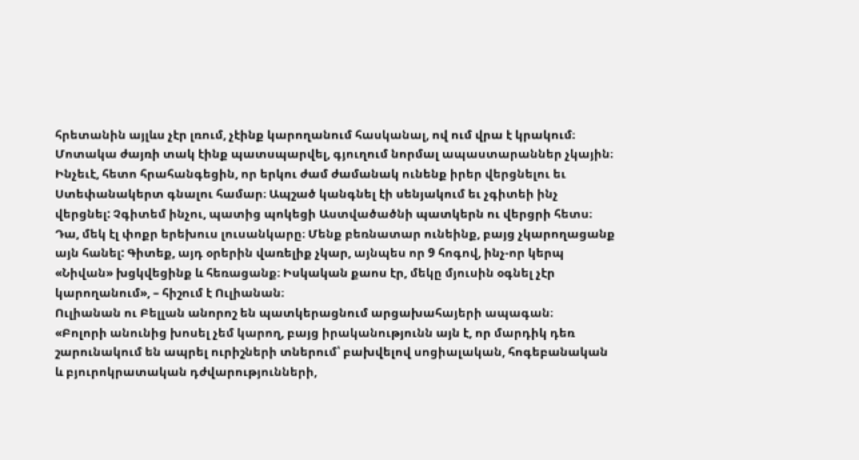հրետանին այլևս չէր լռում, չէինք կարողանում հասկանալ, ով ում վրա է կրակում։ Մոտակա ժայռի տակ էինք պատսպարվել, գյուղում նորմալ ապաստարաններ չկային։ Ինչեւէ, հետո հրահանգեցին, որ երկու ժամ ժամանակ ունենք իրեր վերցնելու եւ Ստեփանակերտ գնալու համար։ Ապշած կանգնել էի սենյակում եւ չգիտեի ինչ վերցնել: Չգիտեմ ինչու, պատից պոկեցի Աստվածածնի պատկերն ու վերցրի հետս։ Դա, մեկ էլ փոքր երեխուս լուսանկարը։ Մենք բեռնատար ունեինք, բայց չկարողացանք այն հանել: Գիտեք, այդ օրերին վառելիք չկար, այնպես որ 9 հոգով, ինչ-որ կերպ «Նիվան» խցկվեցինք և հեռացանք։ Իսկական քաոս էր, մեկը մյուսին օգնել չէր կարողանում», – հիշում է Ուլիանան։
Ուլիանան ու Բելլան անորոշ են պատկերացնում արցախահայերի ապագան։
«Բոլորի անունից խոսել չեմ կարող, բայց իրականությունն այն է, որ մարդիկ դեռ շարունակում են ապրել ուրիշների տներում՝ բախվելով սոցիալական, հոգեբանական և բյուրոկրատական դժվարությունների,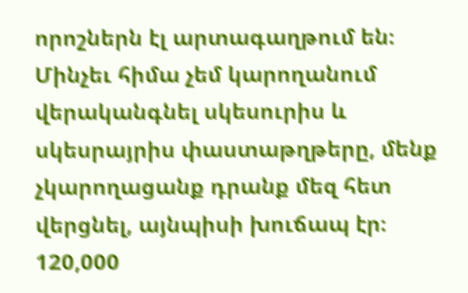որոշներն էլ արտագաղթում են։ Մինչեւ հիմա չեմ կարողանում վերականգնել սկեսուրիս և սկեսրայրիս փաստաթղթերը, մենք չկարողացանք դրանք մեզ հետ վերցնել, այնպիսի խուճապ էր։ 120,000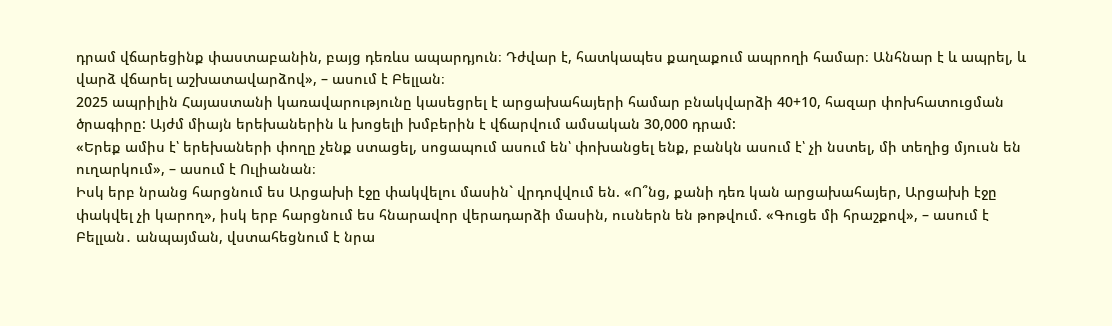դրամ վճարեցինք փաստաբանին, բայց դեռևս ապարդյուն։ Դժվար է, հատկապես քաղաքում ապրողի համար։ Անհնար է և ապրել, և վարձ վճարել աշխատավարձով», – ասում է Բելլան։
2025 ապրիլին Հայաստանի կառավարությունը կասեցրել է արցախահայերի համար բնակվարձի 40+10, հազար փոխհատուցման ծրագիրը: Այժմ միայն երեխաներին և խոցելի խմբերին է վճարվում ամսական 30,000 դրամ:
«Երեք ամիս է՝ երեխաների փողը չենք ստացել, սոցապում ասում են՝ փոխանցել ենք, բանկն ասում է՝ չի նստել, մի տեղից մյուսն են ուղարկում», – ասում է Ուլիանան։
Իսկ երբ նրանց հարցնում ես Արցախի էջը փակվելու մասին` վրդովվում են. «Ո՞նց, քանի դեռ կան արցախահայեր, Արցախի էջը փակվել չի կարող», իսկ երբ հարցնում ես հնարավոր վերադարձի մասին, ուսներն են թոթվում. «Գուցե մի հրաշքով», – ասում է Բելլան․ անպայման, վստահեցնում է նրա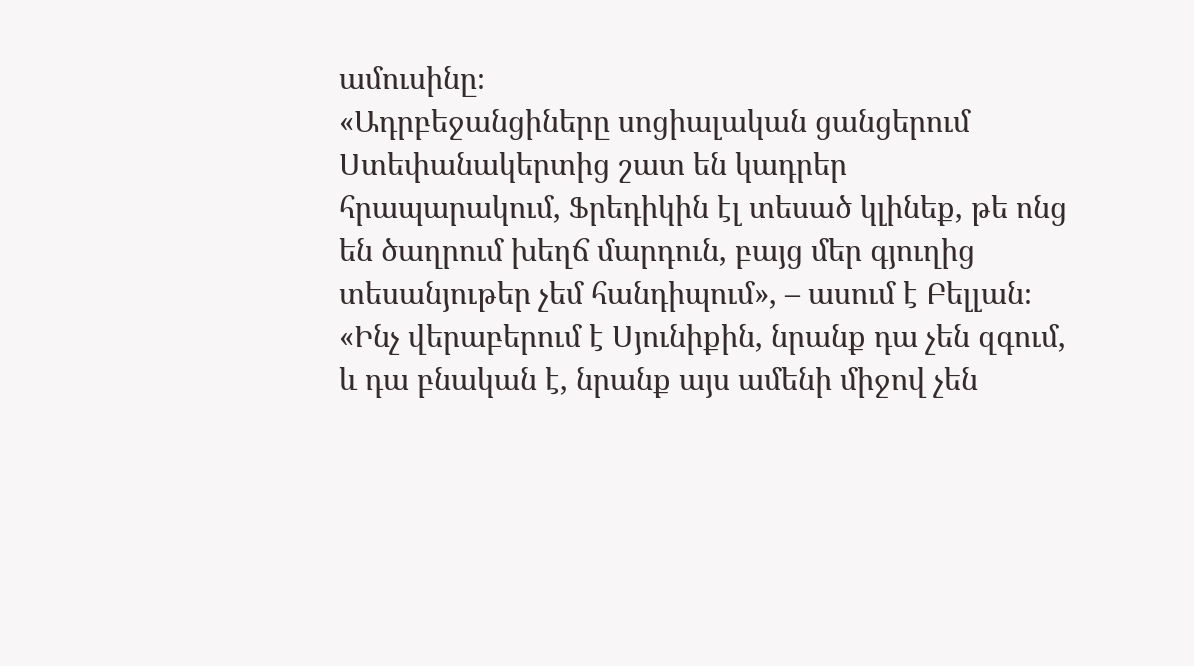ամուսինը։
«Ադրբեջանցիները սոցիալական ցանցերում Ստեփանակերտից շատ են կադրեր հրապարակում, Ֆրեդիկին էլ տեսած կլինեք, թե ոնց են ծաղրում խեղճ մարդուն, բայց մեր գյուղից տեսանյութեր չեմ հանդիպում», – ասում է Բելլան։
«Ինչ վերաբերում է Սյունիքին, նրանք դա չեն զգում, և դա բնական է, նրանք այս ամենի միջով չեն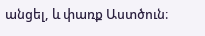անցել, և փառք Աստծուն։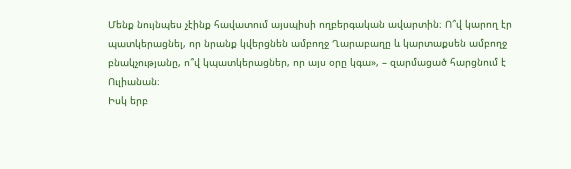Մենք նույնպես չէինք հավատում այսպիսի ողբերգական ավարտին։ Ո՞վ կարող էր պատկերացնել, որ նրանք կվերցնեն ամբողջ Ղարաբաղը և կարտաքսեն ամբողջ բնակչությանը, ո՞վ կպատկերացներ, որ այս օրը կգա», – զարմացած հարցնում է Ուլիանան։
Իսկ երբ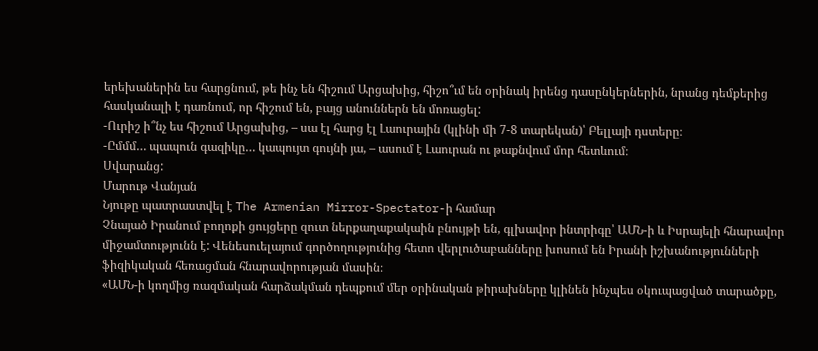երեխաներին ես հարցնում, թե ինչ են հիշում Արցախից, հիշո՞ւմ են օրինակ իրենց դասընկերներին, նրանց դեմքերից հասկանալի է դառնում, որ հիշում են, բայց անուններն են մոռացել:
-Ուրիշ ի՞նչ ես հիշում Արցախից, – սա էլ հարց էլ Լաուրային (կլինի մի 7-8 տարեկան)՝ Բելլայի դստերը։
-Ըմմմ… պապուն գազիկը… կապույտ գույնի յա, – ասում է Լաուրան ու թաքնվում մոր հետևում։
Սվարանց:
Մարութ Վանյան
Նյութը պատրաստվել է The Armenian Mirror-Spectator-ի համար
Չնայած Իրանում բողոքի ցույցերը զուտ ներքաղաքակաին բնույթի են, գլխավոր ինտրիգը՝ ԱՄՆ-ի և Իսրայելի հնարավոր միջամտությունն է: Վենեսուելայում գործողությունից հետո վերլուծաբանները խոսում են Իրանի իշխանությունների ֆիզիկական հեռացման հնարավորության մասին։
«ԱՄՆ-ի կողմից ռազմական հարձակման դեպքում մեր օրինական թիրախները կլինեն ինչպես օկուպացված տարածքը,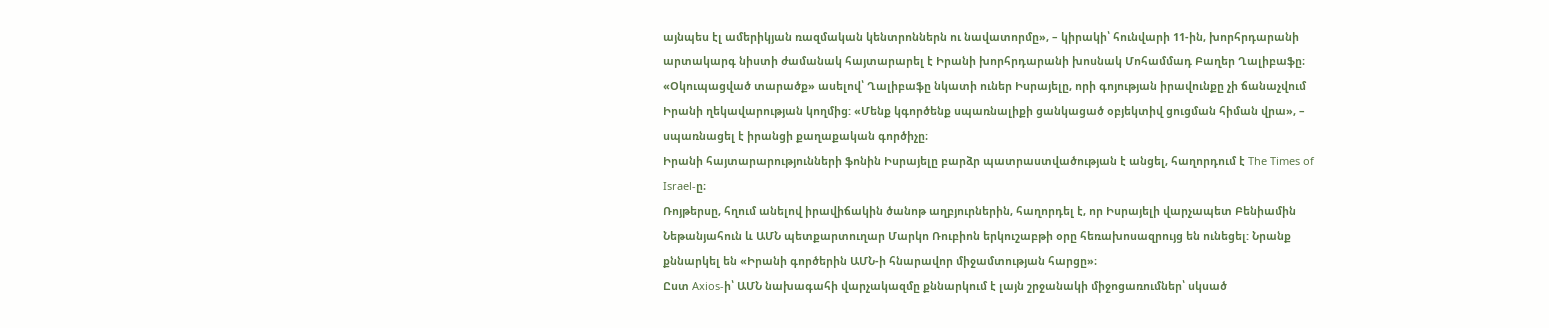այնպես էլ ամերիկյան ռազմական կենտրոններն ու նավատորմը», – կիրակի՝ հունվարի 11-ին, խորհրդարանի արտակարգ նիստի ժամանակ հայտարարել է Իրանի խորհրդարանի խոսնակ Մոհամմադ Բաղեր Ղալիբաֆը։
«Օկուպացված տարածք» ասելով՝ Ղալիբաֆը նկատի ուներ Իսրայելը, որի գոյության իրավունքը չի ճանաչվում Իրանի ղեկավարության կողմից: «Մենք կգործենք սպառնալիքի ցանկացած օբյեկտիվ ցուցման հիման վրա», – սպառնացել է իրանցի քաղաքական գործիչը։
Իրանի հայտարարությունների ֆոնին Իսրայելը բարձր պատրաստվածության է անցել, հաղորդում է The Times of Israel-ը։
Ռոյթերսը, հղում անելով իրավիճակին ծանոթ աղբյուրներին, հաղորդել է, որ Իսրայելի վարչապետ Բենիամին Նեթանյահուն և ԱՄՆ պետքարտուղար Մարկո Ռուբիոն երկուշաբթի օրը հեռախոսազրույց են ունեցել: Նրանք քննարկել են «Իրանի գործերին ԱՄՆ-ի հնարավոր միջամտության հարցը»։
Ըստ Axios-ի՝ ԱՄՆ նախագահի վարչակազմը քննարկում է լայն շրջանակի միջոցառումներ՝ սկսած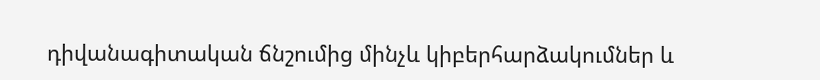դիվանագիտական ճնշումից մինչև կիբերհարձակումներ և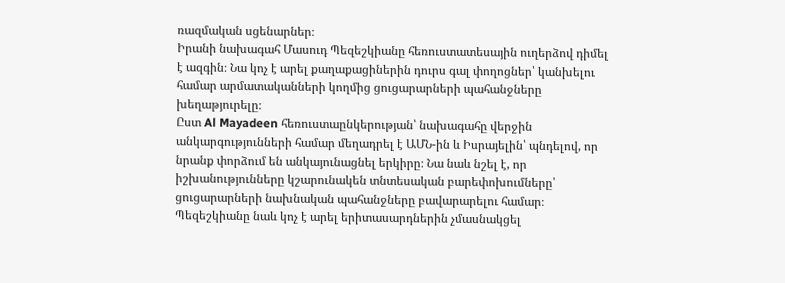ռազմական սցենարներ։
Իրանի նախագահ Մասուդ Պեզեշկիանը հեռուստատեսային ուղերձով դիմել է ազգին։ Նա կոչ է արել քաղաքացիներին դուրս գալ փողոցներ՝ կանխելու համար արմատականների կողմից ցուցարարների պահանջները խեղաթյուրելը։
Ըստ Al Mayadeen հեռուստաընկերության՝ նախագահը վերջին անկարգությունների համար մեղադրել է ԱՄՆ-ին և Իսրայելին՝ պնդելով, որ նրանք փորձում են անկայունացնել երկիրը։ Նա նաև նշել է, որ իշխանությունները կշարունակեն տնտեսական բարեփոխումները՝ ցուցարարների նախնական պահանջները բավարարելու համար։
Պեզեշկիանը նաև կոչ է արել երիտասարդներին չմասնակցել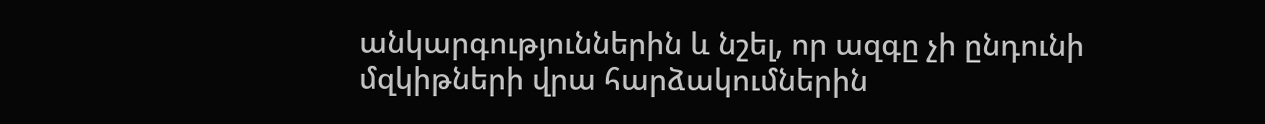անկարգություններին և նշել, որ ազգը չի ընդունի մզկիթների վրա հարձակումներին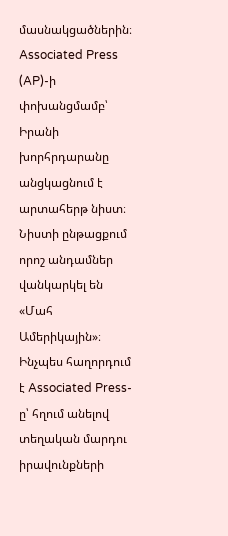մասնակցածներին։
Associated Press (AP)-ի փոխանցմամբ՝ Իրանի խորհրդարանը անցկացնում է արտահերթ նիստ։ Նիստի ընթացքում որոշ անդամներ վանկարկել են «Մահ Ամերիկային»։
Ինչպես հաղորդում է Associated Press-ը՝ հղում անելով տեղական մարդու իրավունքների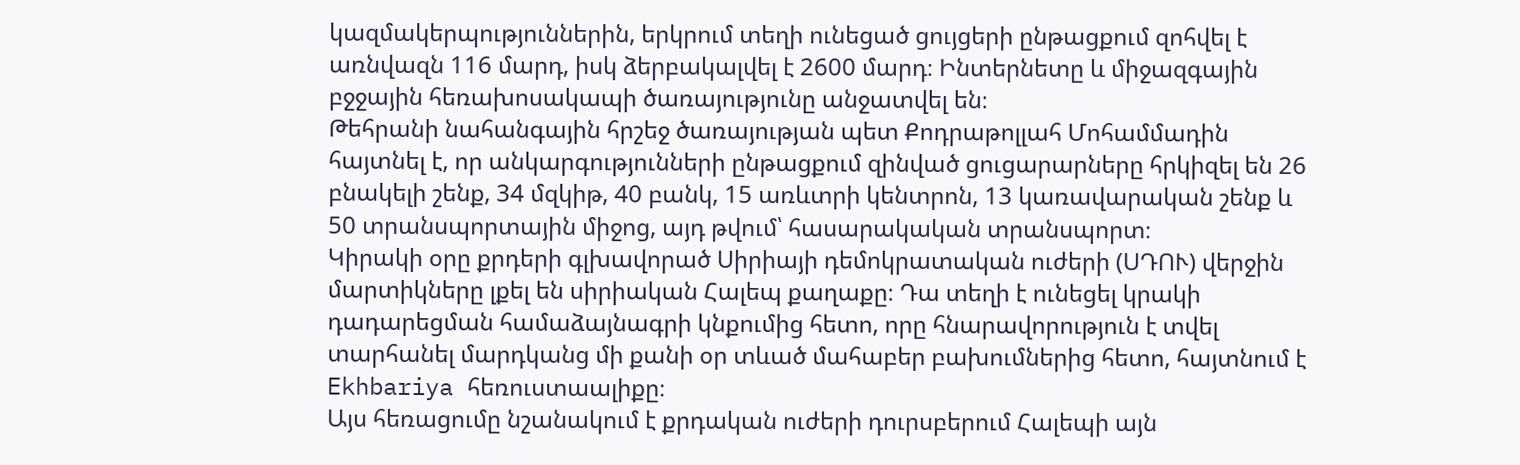կազմակերպություններին, երկրում տեղի ունեցած ցույցերի ընթացքում զոհվել է առնվազն 116 մարդ, իսկ ձերբակալվել է 2600 մարդ։ Ինտերնետը և միջազգային բջջային հեռախոսակապի ծառայությունը անջատվել են։
Թեհրանի նահանգային հրշեջ ծառայության պետ Քոդրաթոլլահ Մոհամմադին հայտնել է, որ անկարգությունների ընթացքում զինված ցուցարարները հրկիզել են 26 բնակելի շենք, 34 մզկիթ, 40 բանկ, 15 առևտրի կենտրոն, 13 կառավարական շենք և 50 տրանսպորտային միջոց, այդ թվում՝ հասարակական տրանսպորտ։
Կիրակի օրը քրդերի գլխավորած Սիրիայի դեմոկրատական ուժերի (ՍԴՈՒ) վերջին մարտիկները լքել են սիրիական Հալեպ քաղաքը։ Դա տեղի է ունեցել կրակի դադարեցման համաձայնագրի կնքումից հետո, որը հնարավորություն է տվել տարհանել մարդկանց մի քանի օր տևած մահաբեր բախումներից հետո, հայտնում է Ekhbariya հեռուստաալիքը։
Այս հեռացումը նշանակում է քրդական ուժերի դուրսբերում Հալեպի այն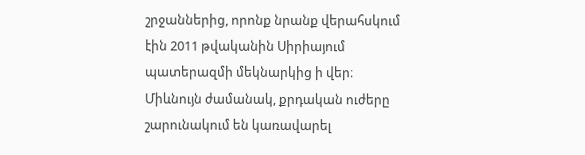շրջաններից, որոնք նրանք վերահսկում էին 2011 թվականին Սիրիայում պատերազմի մեկնարկից ի վեր։ Միևնույն ժամանակ, քրդական ուժերը շարունակում են կառավարել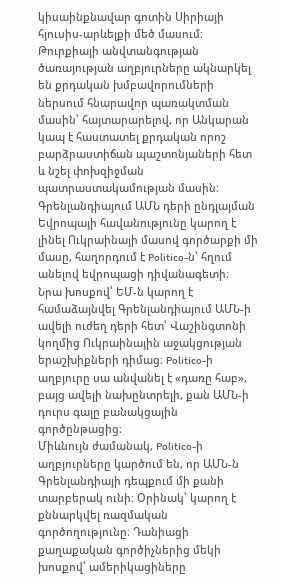կիսաինքնավար գոտին Սիրիայի հյուսիս-արևելքի մեծ մասում։
Թուրքիայի անվտանգության ծառայության աղբյուրները ակնարկել են քրդական խմբավորումների ներսում հնարավոր պառակտման մասին՝ հայտարարելով, որ Անկարան կապ է հաստատել քրդական որոշ բարձրաստիճան պաշտոնյաների հետ և նշել փոխզիջման պատրաստակամության մասին։
Գրենլանդիայում ԱՄՆ դերի ընդլայման Եվրոպայի հավանությունը կարող է լինել Ուկրաինայի մասով գործարքի մի մասը, հաղորդում է Politico-ն՝ հղում անելով եվրոպացի դիվանագետի։
Նրա խոսքով՝ ԵՄ-ն կարող է համաձայնվել Գրենլանդիայում ԱՄՆ-ի ավելի ուժեղ դերի հետ՝ Վաշինգտոնի կողմից Ուկրաինային աջակցության երաշխիքների դիմաց։ Politico-ի աղբյուրը սա անվանել է «դառը հաբ», բայց ավելի նախընտրելի, քան ԱՄՆ-ի դուրս գալը բանակցային գործընթացից։
Միևնույն ժամանակ, Politico-ի աղբյուրները կարծում են, որ ԱՄՆ-ն Գրենլանդիայի դեպքում մի քանի տարբերակ ունի։ Օրինակ՝ կարող է քննարկվել ռազմական գործողությունը։ Դանիացի քաղաքական գործիչներից մեկի խոսքով՝ ամերիկացիները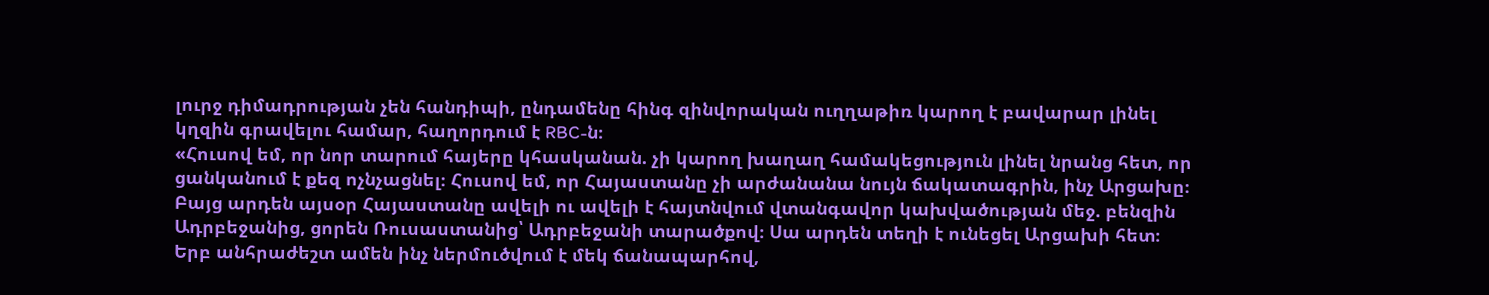լուրջ դիմադրության չեն հանդիպի, ընդամենը հինգ զինվորական ուղղաթիռ կարող է բավարար լինել կղզին գրավելու համար, հաղորդում է RBC-ն։
«Հուսով եմ, որ նոր տարում հայերը կհասկանան. չի կարող խաղաղ համակեցություն լինել նրանց հետ, որ ցանկանում է քեզ ոչնչացնել։ Հուսով եմ, որ Հայաստանը չի արժանանա նույն ճակատագրին, ինչ Արցախը։ Բայց արդեն այսօր Հայաստանը ավելի ու ավելի է հայտնվում վտանգավոր կախվածության մեջ. բենզին Ադրբեջանից, ցորեն Ռուսաստանից՝ Ադրբեջանի տարածքով։ Սա արդեն տեղի է ունեցել Արցախի հետ։ Երբ անհրաժեշտ ամեն ինչ ներմուծվում է մեկ ճանապարհով,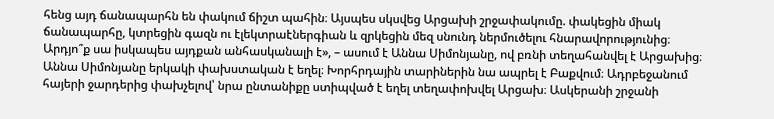հենց այդ ճանապարհն են փակում ճիշտ պահին։ Այսպես սկսվեց Արցախի շրջափակումը. փակեցին միակ ճանապարհը, կտրեցին գազն ու էլեկտրաէներգիան և զրկեցին մեզ սնունդ ներմուծելու հնարավորությունից։ Արդյո՞ք սա իսկապես այդքան անհասկանալի է», – ասում է Աննա Սիմոնյանը, ով բռնի տեղահանվել է Արցախից։
Աննա Սիմոնյանը երկակի փախստական է եղել։ Խորհրդային տարիներին նա ապրել է Բաքվում։ Ադրբեջանում հայերի ջարդերից փախչելով՝ նրա ընտանիքը ստիպված է եղել տեղափոխվել Արցախ։ Ասկերանի շրջանի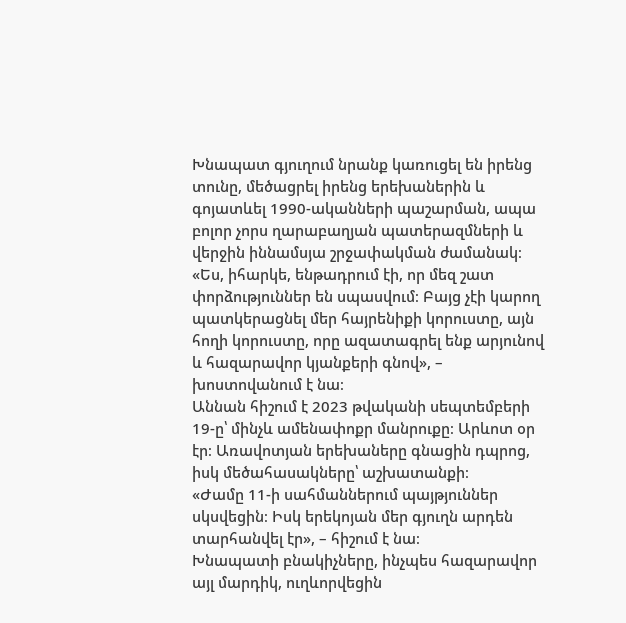Խնապատ գյուղում նրանք կառուցել են իրենց տունը, մեծացրել իրենց երեխաներին և գոյատևել 1990-ականների պաշարման, ապա բոլոր չորս ղարաբաղյան պատերազմների և վերջին իննամսյա շրջափակման ժամանակ։
«Ես, իհարկե, ենթադրում էի, որ մեզ շատ փորձություններ են սպասվում։ Բայց չէի կարող պատկերացնել մեր հայրենիքի կորուստը, այն հողի կորուստը, որը ազատագրել ենք արյունով և հազարավոր կյանքերի գնով», – խոստովանում է նա։
Աննան հիշում է 2023 թվականի սեպտեմբերի 19-ը՝ մինչև ամենափոքր մանրուքը։ Արևոտ օր էր։ Առավոտյան երեխաները գնացին դպրոց, իսկ մեծահասակները՝ աշխատանքի։
«Ժամը 11-ի սահմաններում պայթյուններ սկսվեցին։ Իսկ երեկոյան մեր գյուղն արդեն տարհանվել էր», – հիշում է նա։
Խնապատի բնակիչները, ինչպես հազարավոր այլ մարդիկ, ուղևորվեցին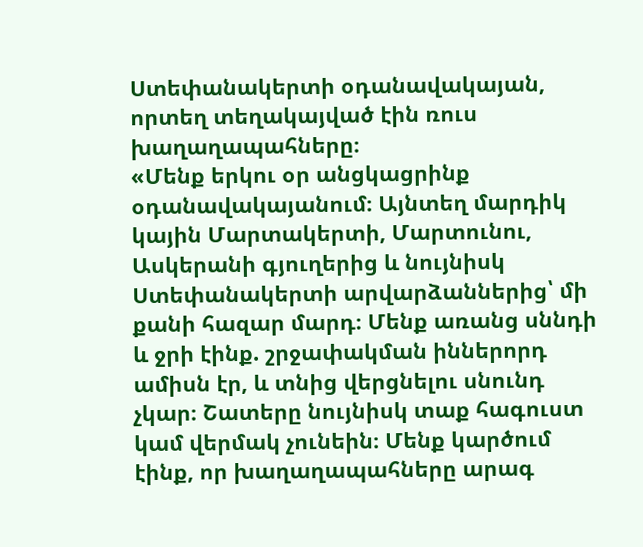Ստեփանակերտի օդանավակայան, որտեղ տեղակայված էին ռուս խաղաղապահները։
«Մենք երկու օր անցկացրինք օդանավակայանում։ Այնտեղ մարդիկ կային Մարտակերտի, Մարտունու, Ասկերանի գյուղերից և նույնիսկ Ստեփանակերտի արվարձաններից՝ մի քանի հազար մարդ։ Մենք առանց սննդի և ջրի էինք. շրջափակման իններորդ ամիսն էր, և տնից վերցնելու սնունդ չկար։ Շատերը նույնիսկ տաք հագուստ կամ վերմակ չունեին։ Մենք կարծում էինք, որ խաղաղապահները արագ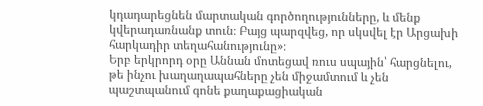կդադարեցնեն մարտական գործողությունները, և մենք կվերադառնանք տուն։ Բայց պարզվեց, որ սկսվել էր Արցախի հարկադիր տեղահանությունը»։
Երբ երկրորդ օրը Աննան մոտեցավ ռուս սպային՝ հարցնելու, թե ինչու խաղաղապահները չեն միջամտում և չեն պաշտպանում գոնե քաղաքացիական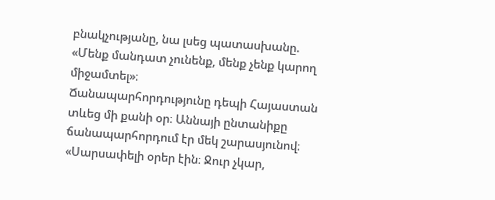բնակչությանը, նա լսեց պատասխանը. «Մենք մանդատ չունենք, մենք չենք կարող միջամտել»։
Ճանապարհորդությունը դեպի Հայաստան տևեց մի քանի օր։ Աննայի ընտանիքը ճանապարհորդում էր մեկ շարասյունով։
«Սարսափելի օրեր էին։ Ջուր չկար,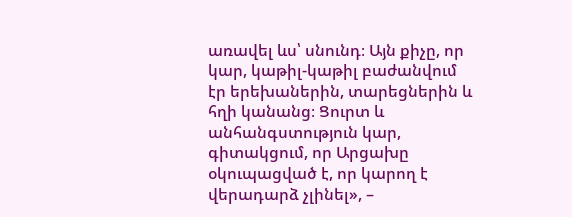առավել ևս՝ սնունդ։ Այն քիչը, որ կար, կաթիլ-կաթիլ բաժանվում էր երեխաներին, տարեցներին և հղի կանանց։ Ցուրտ և անհանգստություն կար, գիտակցում, որ Արցախը օկուպացված է, որ կարող է վերադարձ չլինել», –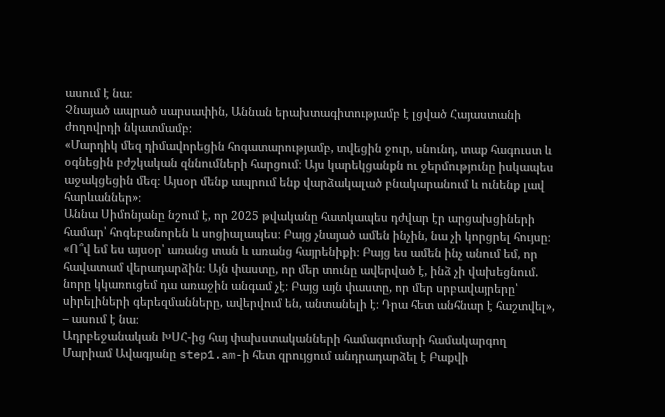ասում է նա։
Չնայած ապրած սարսափին, Աննան երախտագիտությամբ է լցված Հայաստանի ժողովրդի նկատմամբ։
«Մարդիկ մեզ դիմավորեցին հոգատարությամբ, տվեցին ջուր, սնունդ, տաք հագուստ և օգնեցին բժշկական զննումների հարցում։ Այս կարեկցանքն ու ջերմությունը իսկապես աջակցեցին մեզ։ Այսօր մենք ապրում ենք վարձակալած բնակարանում և ունենք լավ հարևաններ»։
Աննա Սիմոնյանը նշում է, որ 2025 թվականը հատկապես դժվար էր արցախցիների համար՝ հոգեբանորեն և սոցիալապես։ Բայց չնայած ամեն ինչին, նա չի կորցրել հույսը։
«Ո՞վ եմ ես այսօր՝ առանց տան և առանց հայրենիքի։ Բայց ես ամեն ինչ անում եմ, որ հավատամ վերադարձին։ Այն փաստը, որ մեր տունը ավերված է, ինձ չի վախեցնում. նորը կկառուցեմ դա առաջին անգամ չէ։ Բայց այն փաստը, որ մեր սրբավայրերը՝ սիրելիների գերեզմանները, ավերվում են, անտանելի է։ Դրա հետ անհնար է հաշտվել», – ասում է նա։
Ադրբեջանական ԽՍՀ-ից հայ փախստականների համագումարի համակարգող Մարիամ Ավագյանը step1.am-ի հետ զրույցում անդրադարձել է Բաքվի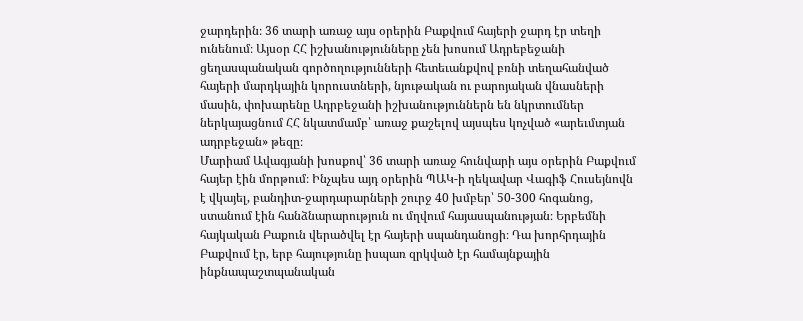ջարդերին։ 36 տարի առաջ այս օրերին Բաքվում հայերի ջարդ էր տեղի ունենում։ Այսօր ՀՀ իշխանությունները չեն խոսում Ադրեբեջանի ցեղասպանական գործողությունների հետեւանքվով բռնի տեղահանված հայերի մարդկային կորուստների, նյութական ու բարոյական վնասների մասին, փոխարենը Ադրբեջանի իշխանություններն են նկրտումներ ներկայացնում ՀՀ նկատմամբ՝ առաջ քաշելով այսպես կոչված «արեւմտյան ադրբեջան» թեզը։
Մարիամ Ավագյանի խոսքով՝ 36 տարի առաջ հունվարի այս օրերին Բաքվում հայեր էին մորթում։ Ինչպես այդ օրերին ՊԱԿ-ի ղեկավար Վագիֆ Հուսեյնովն է վկայել, բանդիտ-ջարդարարների շուրջ 40 խմբեր՝ 50-300 հոգանոց, ստանում էին հանձնարարություն ու մղվում հայասպանության։ Երբեմնի հայկական Բաքուն վերածվել էր հայերի սպանդանոցի։ Դա խորհրդային Բաքվում էր, երբ հայությունը իսպառ զրկված էր համայնքային ինքնապաշտպանական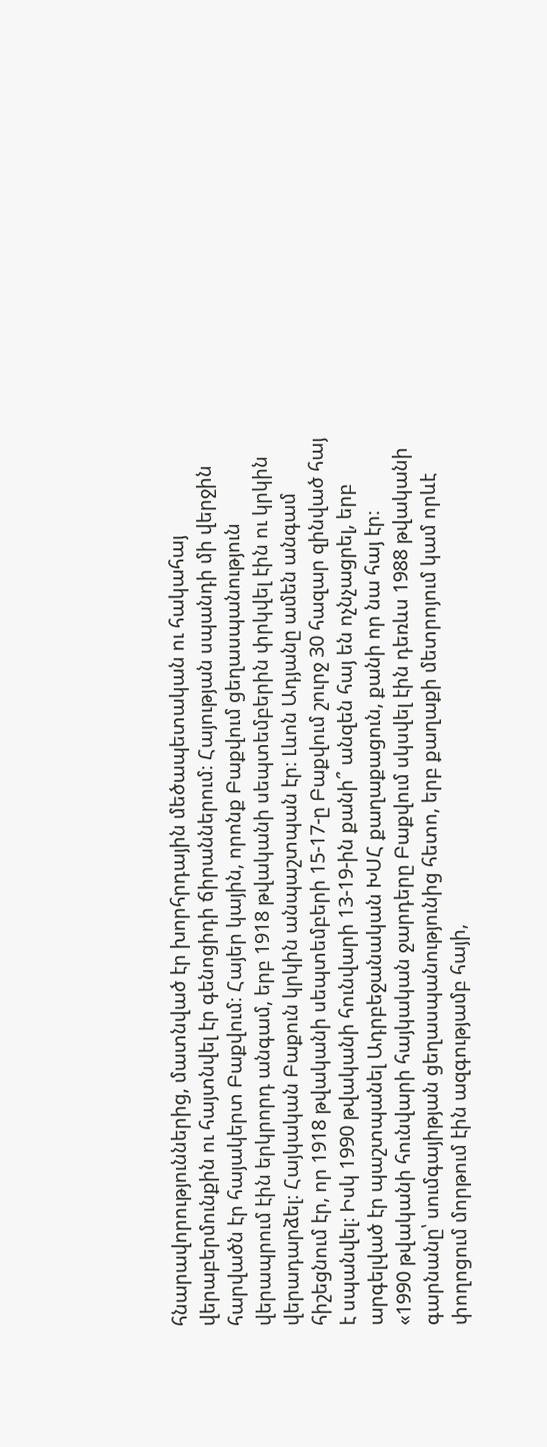հնարավորություններից, մատնված էր խորհրդային մեծապետական ու հակահայ վերաբերմունքին ու հայտնվել էր գենոցիդի ճիրաններում։ Հայության սպանդի մի վերջին հարվածն էր հայակերտ Բաքվում։ Հայեր կային, որոնք Բաքվում ցեղասպանություն վերապրում էին երկրորդ անգամ, երբ 1918 թվականի սեպտեմբերին փրկվել էին ու կրկին վերադարձել։ Հայկական Բաքուն կրկին անպաշտպան էր։ Լևոն Ադյանը ամեն անգամ հիշեցնում էր, որ 1918 թվականի սեպտեմբերի 15-17-ը Բաքվում շուրջ 30 հազար զինված հայ է սպանվել։ Իսկ 1990 թվականի հունվարի 13-19-ին քանի՞ անզեն հայ են ոչնչացրել, երբ արգելված էր պաշտպանել Ադրբեջանական ԽՍՀ քաղաքացուն, քանի որ նա հայ էր։
«1990 թվականի հունվարի հայկական ջարդերը Բաքվում սկսվել էին դեռևս 1988 թվականի գարնանը՝ սումգայիթյան ցեղասպանությունից հետո, երբ քաղաքի մետրոյում կամ որևէ փողոցում մորթում էին ազգությամբ հայի,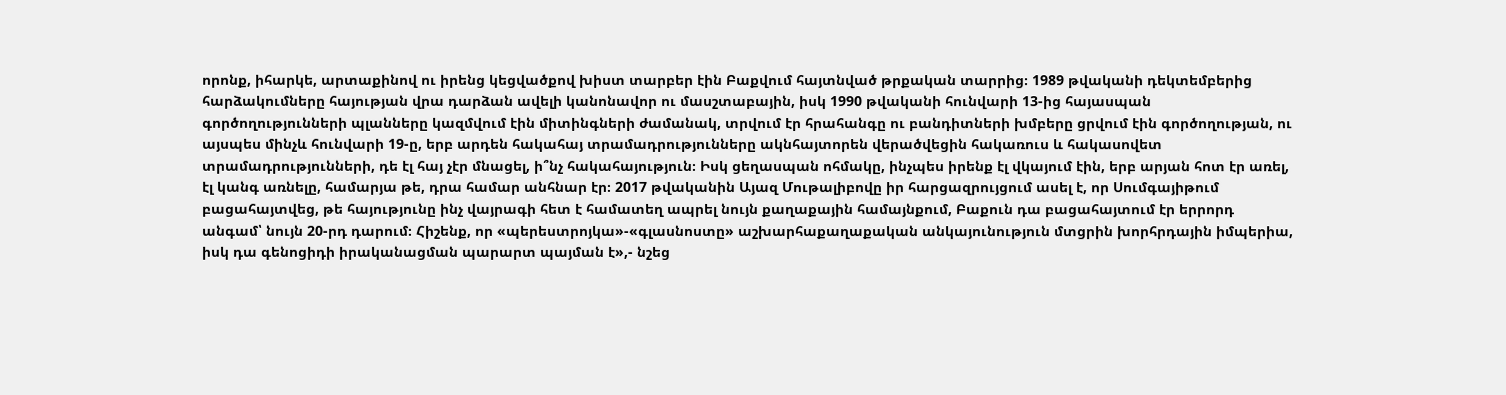որոնք, իհարկե, արտաքինով ու իրենց կեցվածքով խիստ տարբեր էին Բաքվում հայտնված թրքական տարրից։ 1989 թվականի դեկտեմբերից հարձակումները հայության վրա դարձան ավելի կանոնավոր ու մասշտաբային, իսկ 1990 թվականի հունվարի 13-ից հայասպան գործողությունների պլանները կազմվում էին միտինգների ժամանակ, տրվում էր հրահանգը ու բանդիտների խմբերը ցրվում էին գործողության, ու այսպես մինչև հունվարի 19-ը, երբ արդեն հակահայ տրամադրությունները ակնհայտորեն վերածվեցին հակառուս և հակասովետ տրամադրությունների, դե էլ հայ չէր մնացել, ի՞նչ հակահայություն։ Իսկ ցեղասպան ոհմակը, ինչպես իրենք էլ վկայում էին, երբ արյան հոտ էր առել, էլ կանգ առնելը, համարյա թե, դրա համար անհնար էր։ 2017 թվականին Այազ Մութալիբովը իր հարցազրույցում ասել է, որ Սումգայիթում բացահայտվեց, թե հայությունը ինչ վայրագի հետ է համատեղ ապրել նույն քաղաքային համայնքում, Բաքուն դա բացահայտում էր երրորդ անգամ՝ նույն 20-րդ դարում։ Հիշենք, որ «պերեստրոյկա»-«գլասնոստը» աշխարհաքաղաքական անկայունություն մտցրին խորհրդային իմպերիա, իսկ դա գենոցիդի իրականացման պարարտ պայման է»,- նշեց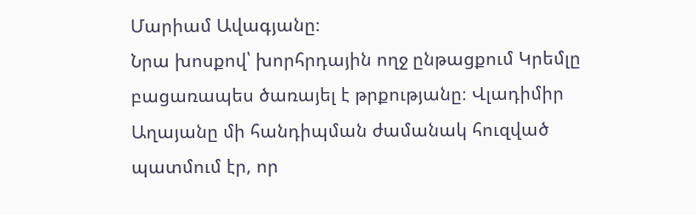Մարիամ Ավագյանը։
Նրա խոսքով՝ խորհրդային ողջ ընթացքում Կրեմլը բացառապես ծառայել է թրքությանը։ Վլադիմիր Աղայանը մի հանդիպման ժամանակ հուզված պատմում էր, որ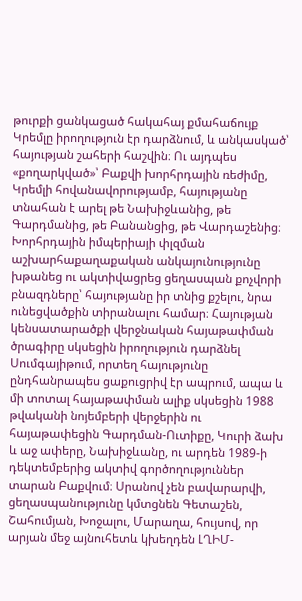թուրքի ցանկացած հակահայ քմահաճույք Կրեմլը իրողություն էր դարձնում, և անկասկած՝ հայության շահերի հաշվին։ Ու այդպես «քողարկված»՝ Բաքվի խորհրդային ռեժիմը, Կրեմլի հովանավորությամբ, հայությանը տնահան է արել թե Նախիջևանից, թե Գարդմանից, թե Բանանցից, թե Վարդաշենից։
Խորհրդային իմպերիայի փլզման աշխարհաքաղաքական անկայունությունը խթանեց ու ակտիվացրեց ցեղասպան քոչվորի բնազդները՝ հայությանը իր տնից քշելու, նրա ունեցվածքին տիրանալու համար։ Հայության կենսատարածքի վերջնական հայաթափման ծրագիրը սկսեցին իրողություն դարձնել Սումգայիթում, որտեղ հայությունը ընդհանրապես ցաքուցրիվ էր ապրում, ապա և մի տոտալ հայաթափման ալիք սկսեցին 1988 թվականի նոյեմբերի վերջերին ու հայաթափեցին Գարդման-Ուտիքը, Կուրի ձախ և աջ ափերը, Նախիջևանը, ու արդեն 1989-ի դեկտեմբերից ակտիվ գործողություններ տարան Բաքվում։ Սրանով չեն բավարարվի, ցեղասպանությունը կմտցնեն Գետաշեն, Շահումյան, Խոջալու, Մարաղա, հույսով, որ արյան մեջ այնուհետև կխեղդեն ԼՂԻՄ-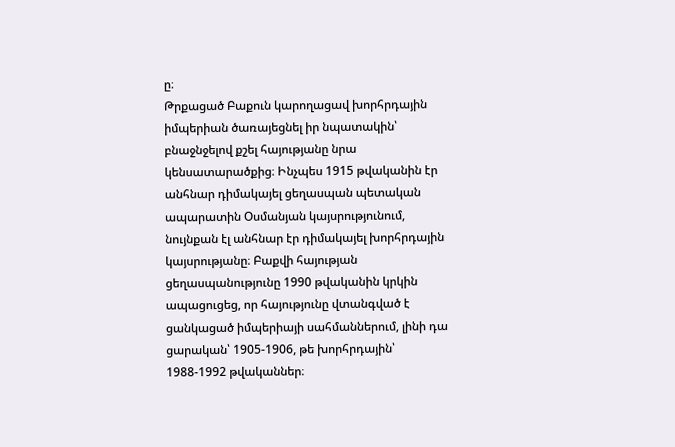ը։
Թրքացած Բաքուն կարողացավ խորհրդային իմպերիան ծառայեցնել իր նպատակին՝ բնաջնջելով քշել հայությանը նրա կենսատարածքից։ Ինչպես 1915 թվականին էր անհնար դիմակայել ցեղասպան պետական ապարատին Օսմանյան կայսրությունում, նույնքան էլ անհնար էր դիմակայել խորհրդային կայսրությանը։ Բաքվի հայության ցեղասպանությունը 1990 թվականին կրկին ապացուցեց, որ հայությունը վտանգված է ցանկացած իմպերիայի սահմաններում, լինի դա ցարական՝ 1905-1906, թե խորհրդային՝ 1988-1992 թվականներ։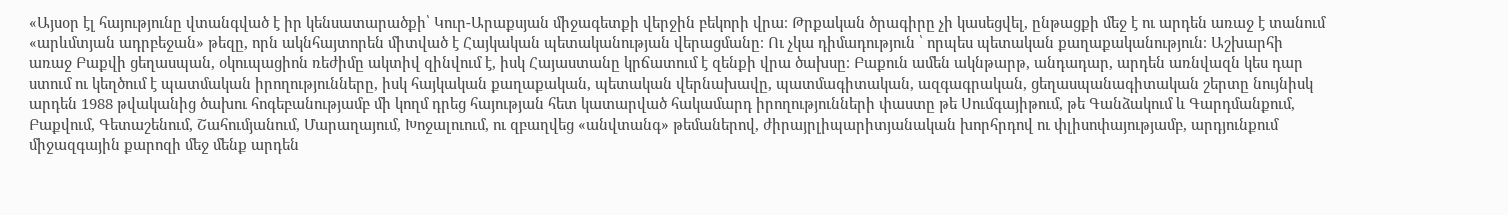«Այսօր էլ հայությունը վտանգված է իր կենսատարածքի՝ Կուր-Արաքսյան միջագետքի վերջին բեկորի վրա։ Թրքական ծրագիրը չի կասեցվել, ընթացքի մեջ է ու արդեն առաջ է տանում «արևմտյան ադրբեջան» թեզը, որն ակնհայտորեն միտված է Հայկական պետականության վերացմանը։ Ու չկա դիմադություն ՝ որպես պետական քաղաքականություն։ Աշխարհի առաջ Բաքվի ցեղասպան, օկուպացիոն ռեժիմը ակտիվ զինվում է, իսկ Հայաստանը կրճատում է զենքի վրա ծախսը։ Բաքուն ամեն ակնթարթ, անդադար, արդեն առնվազն կես դար ստում ու կեղծում է պատմական իրողությունները, իսկ հայկական քաղաքական, պետական վերնախավը, պատմագիտական, ազգագրական, ցեղասպանագիտական շերտը նույնիսկ արդեն 1988 թվականից ծախու հոգեբանությամբ մի կողմ դրեց հայության հետ կատարված հակամարդ իրողությունների փաստը թե Սումգայիթում, թե Գանձակում և Գարդմանքում, Բաքվում, Գետաշենում, Շահումյանում, Մարաղայում, Խոջալուում, ու զբաղվեց «անվտանգ» թեմաներով, ժիրայրլիպարիտյանական խորհրդով ու փլիսոփայությամբ, արդյունքում միջազգային քարոզի մեջ մենք արդեն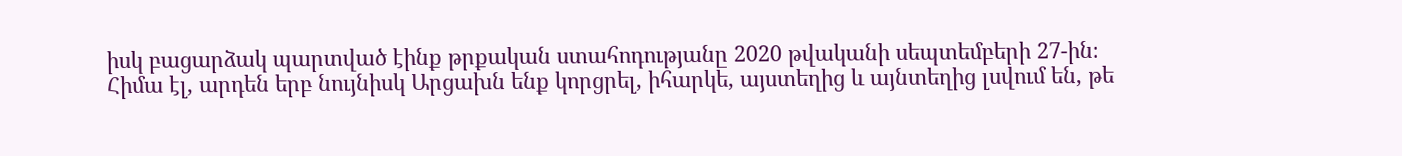իսկ բացարձակ պարտված էինք թրքական ստահոդությանը 2020 թվականի սեպտեմբերի 27-ին։ Հիմա էլ, արդեն երբ նույնիսկ Արցախն ենք կորցրել, իհարկե, այստեղից և այնտեղից լսվում են, թե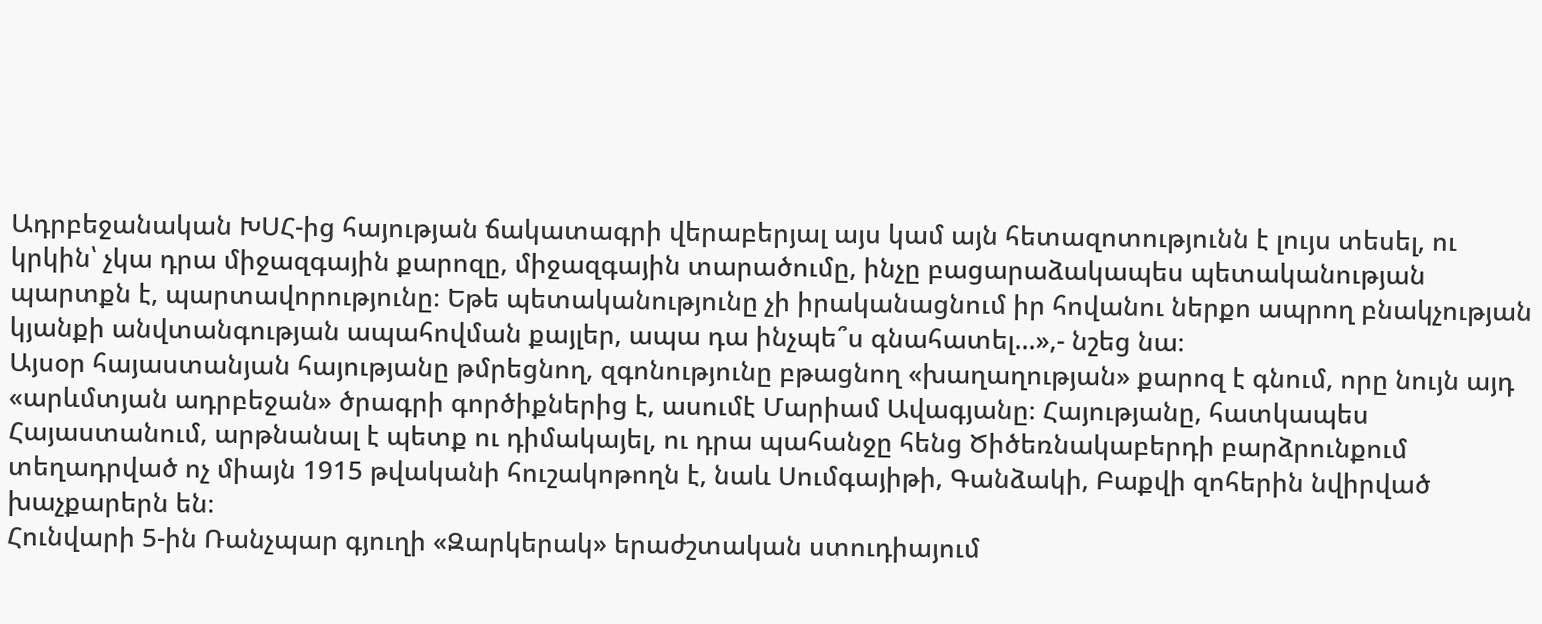Ադրբեջանական ԽՍՀ-ից հայության ճակատագրի վերաբերյալ այս կամ այն հետազոտությունն է լույս տեսել, ու կրկին՝ չկա դրա միջազգային քարոզը, միջազգային տարածումը, ինչը բացարաձակապես պետականության պարտքն է, պարտավորությունը։ Եթե պետականությունը չի իրականացնում իր հովանու ներքո ապրող բնակչության կյանքի անվտանգության ապահովման քայլեր, ապա դա ինչպե՞ս գնահատել…»,- նշեց նա։
Այսօր հայաստանյան հայությանը թմրեցնող, զգոնությունը բթացնող «խաղաղության» քարոզ է գնում, որը նույն այդ «արևմտյան ադրբեջան» ծրագրի գործիքներից է, ասումէ Մարիամ Ավագյանը։ Հայությանը, հատկապես Հայաստանում, արթնանալ է պետք ու դիմակայել, ու դրա պահանջը հենց Ծիծեռնակաբերդի բարձրունքում տեղադրված ոչ միայն 1915 թվականի հուշակոթողն է, նաև Սումգայիթի, Գանձակի, Բաքվի զոհերին նվիրված խաչքարերն են։
Հունվարի 5-ին Ռանչպար գյուղի «Զարկերակ» երաժշտական ստուդիայում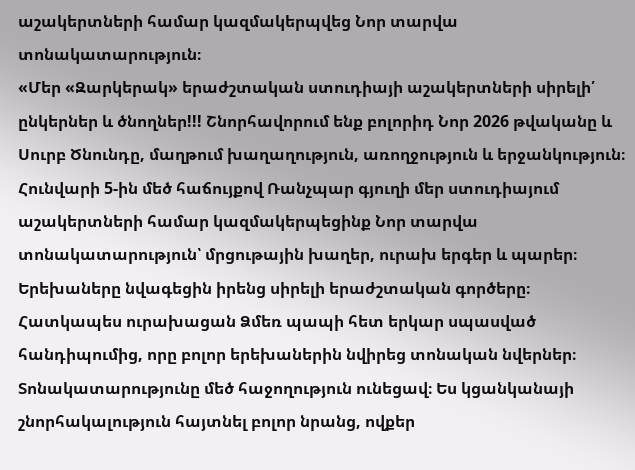աշակերտների համար կազմակերպվեց Նոր տարվա տոնակատարություն։
«Մեր «Զարկերակ» երաժշտական ստուդիայի աշակերտների սիրելի՛ ընկերներ և ծնողներ!!! Շնորհավորում ենք բոլորիդ Նոր 2026 թվականը և Սուրբ Ծնունդը, մաղթում խաղաղություն, առողջություն և երջանկություն։
Հունվարի 5-ին մեծ հաճույքով Ռանչպար գյուղի մեր ստուդիայում աշակերտների համար կազմակերպեցինք Նոր տարվա տոնակատարություն՝ մրցութային խաղեր, ուրախ երգեր և պարեր։ Երեխաները նվագեցին իրենց սիրելի երաժշտական գործերը։ Հատկապես ուրախացան Ձմեռ պապի հետ երկար սպասված հանդիպումից, որը բոլոր երեխաներին նվիրեց տոնական նվերներ։ Տոնակատարությունը մեծ հաջողություն ունեցավ։ Ես կցանկանայի շնորհակալություն հայտնել բոլոր նրանց, ովքեր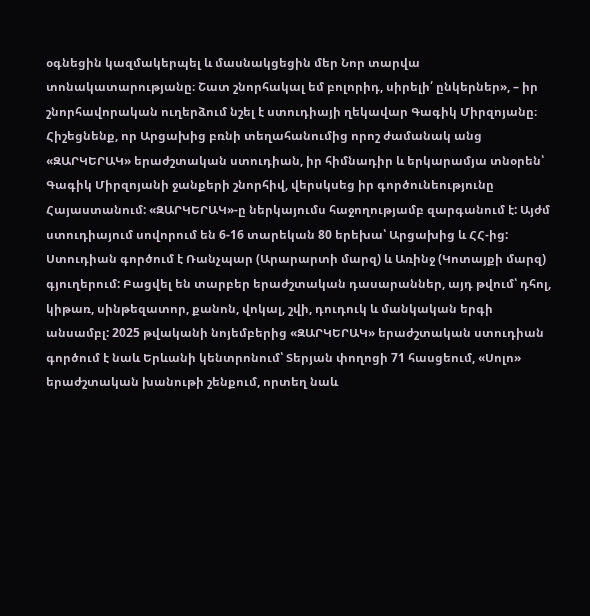օգնեցին կազմակերպել և մասնակցեցին մեր Նոր տարվա տոնակատարությանը։ Շատ շնորհակալ եմ բոլորիդ, սիրելի՛ ընկերներ», – իր շնորհավորական ուղերձում նշել է ստուդիայի ղեկավար Գագիկ Միրզոյանը։
Հիշեցնենք, որ Արցախից բռնի տեղահանումից որոշ ժամանակ անց «ԶԱՐԿԵՐԱԿ» երաժշտական ստուդիան, իր հիմնադիր և երկարամյա տնօրեն՝ Գագիկ Միրզոյանի ջանքերի շնորհիվ, վերսկսեց իր գործունեությունը Հայաստանում: «ԶԱՐԿԵՐԱԿ»-ը ներկայումս հաջողությամբ զարգանում է: Այժմ ստուդիայում սովորում են 6-16 տարեկան 80 երեխա՝ Արցախից և ՀՀ-ից: Ստուդիան գործում է Ռանչպար (Արարարտի մարզ) և Առինջ (Կոտայքի մարզ) գյուղերում: Բացվել են տարբեր երաժշտական դասարաններ, այդ թվում՝ դհոլ, կիթառ, սինթեզատոր, քանոն, վոկալ, շվի, դուդուկ և մանկական երգի անսամբլ: 2025 թվականի նոյեմբերից «ԶԱՐԿԵՐԱԿ» երաժշտական ստուդիան գործում է նաև Երևանի կենտրոնում՝ Տերյան փողոցի 71 հասցեում, «Սոլո» երաժշտական խանութի շենքում, որտեղ նաև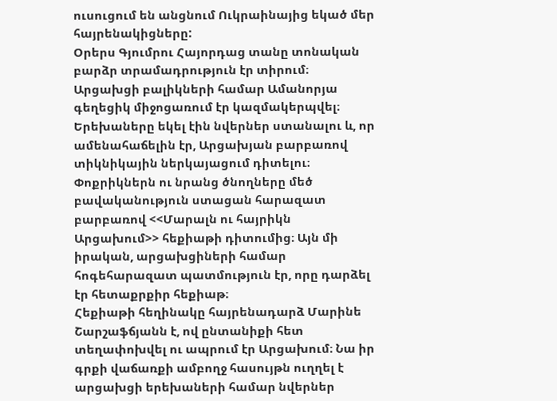ուսուցում են անցնում Ուկրաինայից եկած մեր հայրենակիցները:
Օրերս Գյումրու Հայորդաց տանը տոնական բարձր տրամադրություն էր տիրում։ Արցախցի բալիկների համար Ամանորյա գեղեցիկ միջոցառում էր կազմակերպվել։ Երեխաները եկել էին նվերներ ստանալու և, որ ամենահաճելին էր, Արցախյան բարբառով տիկնիկային ներկայացում դիտելու։ Փոքրիկներն ու նրանց ծնողները մեծ բավականություն ստացան հարազատ բարբառով <<Մարալն ու հայրիկն Արցախում>> հեքիաթի դիտումից։ Այն մի իրական, արցախցիների համար հոգեհարազատ պատմություն էր, որը դարձել էր հետաքրքիր հեքիաթ։
Հեքիաթի հեղինակը հայրենադարձ Մարինե Շարշաֆճյանն է, ով ընտանիքի հետ տեղափոխվել ու ապրում էր Արցախում։ Նա իր գրքի վաճառքի ամբողջ հասույթն ուղղել է արցախցի երեխաների համար նվերներ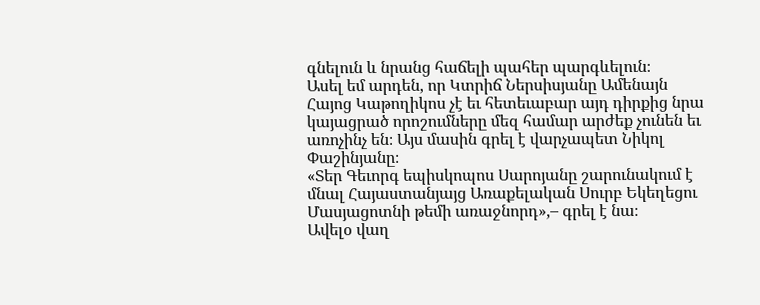գնելուն և նրանց հաճելի պահեր պարգևելուն։
Ասել եմ արդեն, որ Կտրիճ Ներսիսյանը Ամենայն Հայոց Կաթողիկոս չէ եւ հետեւաբար այդ դիրքից նրա կայացրած որոշումները մեզ համար արժեք չունեն եւ առոչինչ են։ Այս մասին գրել է վարչապետ Նիկոլ Փաշինյանը։
«Տեր Գեւորգ եպիսկոպոս Սարոյանը շարունակում է մնալ Հայաստանյայց Առաքելական Սուրբ Եկեղեցու Մասյացոտնի թեմի առաջնորդ»,– գրել է նա։
Ավելօ վաղ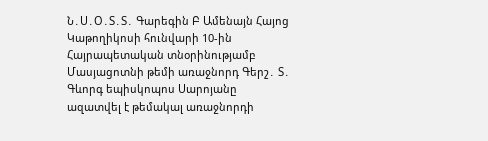Ն․Ս․Օ․Տ․Տ․ Գարեգին Բ Ամենայն Հայոց Կաթողիկոսի հունվարի 10-ին Հայրապետական տնօրինությամբ Մասյացոտնի թեմի առաջնորդ Գերշ․ Տ․ Գևորգ եպիսկոպոս Սարոյանը ազատվել է թեմակալ առաջնորդի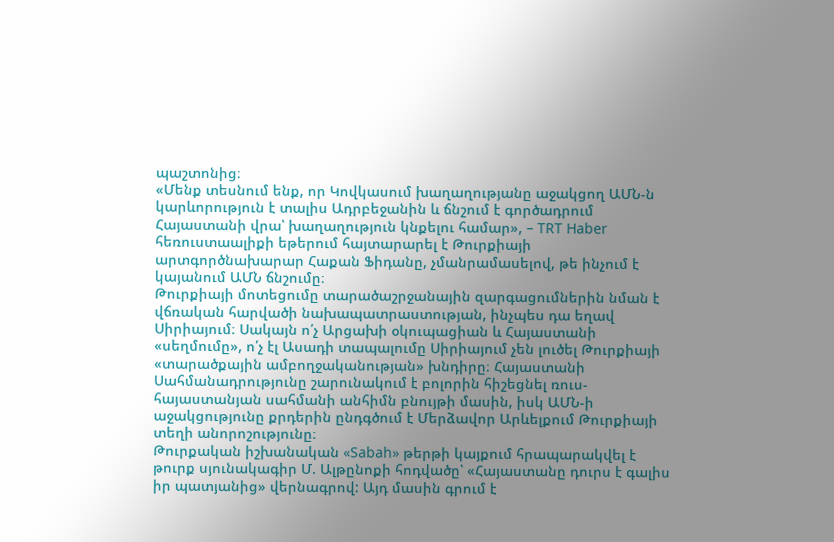պաշտոնից։
«Մենք տեսնում ենք, որ Կովկասում խաղաղությանը աջակցող ԱՄՆ-ն կարևորություն է տալիս Ադրբեջանին և ճնշում է գործադրում Հայաստանի վրա՝ խաղաղություն կնքելու համար», – TRT Haber հեռուստաալիքի եթերում հայտարարել է Թուրքիայի արտգործնախարար Հաքան Ֆիդանը, չմանրամասելով, թե ինչում է կայանում ԱՄՆ ճնշումը։
Թուրքիայի մոտեցումը տարածաշրջանային զարգացումներին նման է վճռական հարվածի նախապատրաստության, ինչպես դա եղավ Սիրիայում։ Սակայն ո՛չ Արցախի օկուպացիան և Հայաստանի «սեղմումը», ո՛չ էլ Ասադի տապալումը Սիրիայում չեն լուծել Թուրքիայի «տարածքային ամբողջականության» խնդիրը։ Հայաստանի Սահմանադրությունը շարունակում է բոլորին հիշեցնել ռուս-հայաստանյան սահմանի անհիմն բնույթի մասին, իսկ ԱՄՆ-ի աջակցությունը քրդերին ընդգծում է Մերձավոր Արևելքում Թուրքիայի տեղի անորոշությունը։
Թուրքական իշխանական «Sabah» թերթի կայքում հրապարակվել է թուրք սյունակագիր Մ. Ալթընոքի հոդվածը՝ «Հայաստանը դուրս է գալիս իր պատյանից» վերնագրով: Այդ մասին գրում է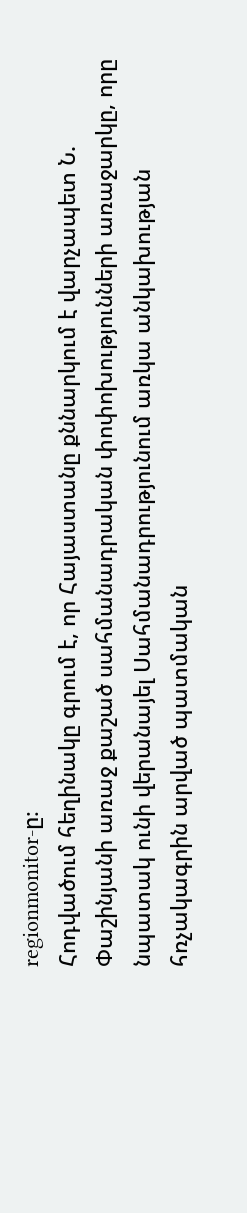regionmonitor-ը։
Հոդվածում հեղինակը գրում է, որ Հայաստանը քննարկում է վարչապետ Ն. Փաշինյանի առաջ քաշած սահմանադրական փոփոխությունների առաջարկը, որը նպատակ ունի վերանայել Սահմանադրությունում առկա անկախության հռչակագրին արված պատմական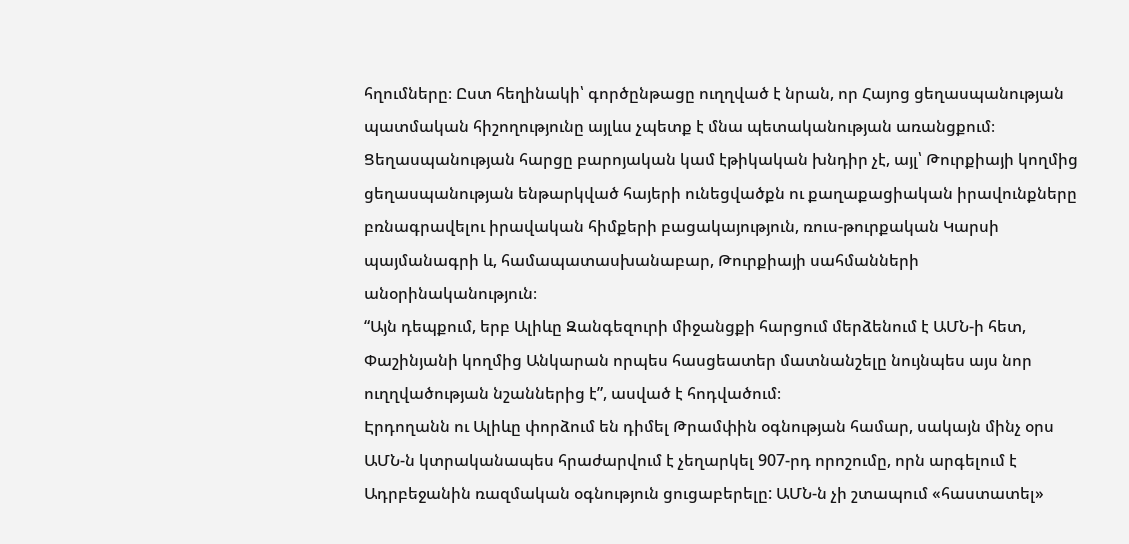հղումները։ Ըստ հեղինակի՝ գործընթացը ուղղված է նրան, որ Հայոց ցեղասպանության պատմական հիշողությունը այլևս չպետք է մնա պետականության առանցքում։
Ցեղասպանության հարցը բարոյական կամ էթիկական խնդիր չէ, այլ՝ Թուրքիայի կողմից ցեղասպանության ենթարկված հայերի ունեցվածքն ու քաղաքացիական իրավունքները բռնագրավելու իրավական հիմքերի բացակայություն, ռուս-թուրքական Կարսի պայմանագրի և, համապատասխանաբար, Թուրքիայի սահմանների անօրինականություն։
“Այն դեպքում, երբ Ալիևը Զանգեզուրի միջանցքի հարցում մերձենում է ԱՄՆ-ի հետ, Փաշինյանի կողմից Անկարան որպես հասցեատեր մատնանշելը նույնպես այս նոր ուղղվածության նշաններից է”, ասված է հոդվածում։
Էրդողանն ու Ալիևը փորձում են դիմել Թրամփին օգնության համար, սակայն մինչ օրս ԱՄՆ-ն կտրականապես հրաժարվում է չեղարկել 907-րդ որոշումը, որն արգելում է Ադրբեջանին ռազմական օգնություն ցուցաբերելը: ԱՄՆ-ն չի շտապում «հաստատել»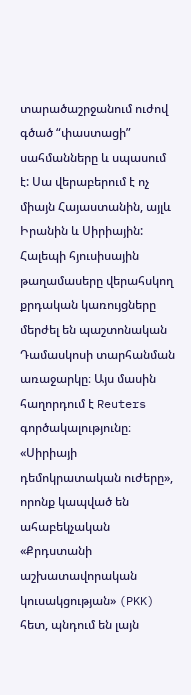տարածաշրջանում ուժով գծած “փաստացի” սահմանները և սպասում է: Սա վերաբերում է ոչ միայն Հայաստանին, այլև Իրանին և Սիրիային:
Հալեպի հյուսիսային թաղամասերը վերահսկող քրդական կառույցները մերժել են պաշտոնական Դամասկոսի տարհանման առաջարկը։ Այս մասին հաղորդում է Reuters գործակալությունը։
«Սիրիայի դեմոկրատական ուժերը», որոնք կապված են ահաբեկչական «Քրդստանի աշխատավորական կուսակցության» (PKK) հետ, պնդում են լայն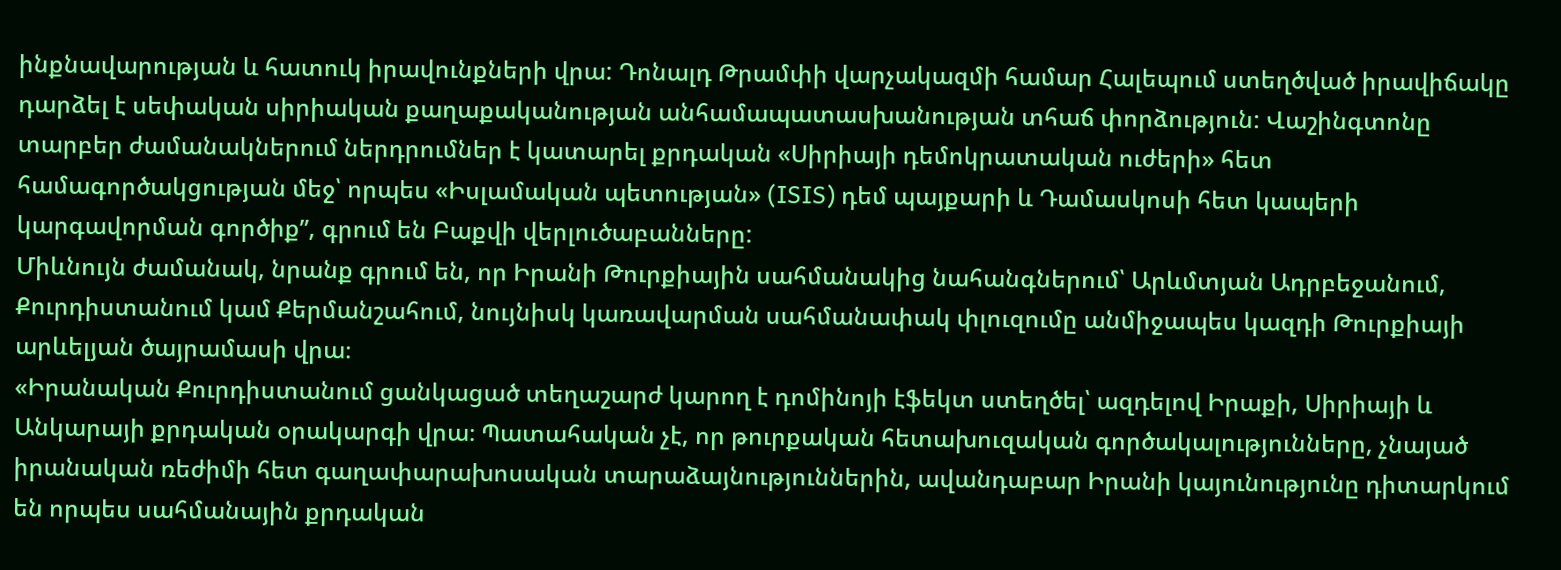ինքնավարության և հատուկ իրավունքների վրա: Դոնալդ Թրամփի վարչակազմի համար Հալեպում ստեղծված իրավիճակը դարձել է սեփական սիրիական քաղաքականության անհամապատասխանության տհաճ փորձություն: Վաշինգտոնը տարբեր ժամանակներում ներդրումներ է կատարել քրդական «Սիրիայի դեմոկրատական ուժերի» հետ համագործակցության մեջ՝ որպես «Իսլամական պետության» (ISIS) դեմ պայքարի և Դամասկոսի հետ կապերի կարգավորման գործիք”, գրում են Բաքվի վերլուծաբանները:
Միևնույն ժամանակ, նրանք գրում են, որ Իրանի Թուրքիային սահմանակից նահանգներում՝ Արևմտյան Ադրբեջանում, Քուրդիստանում կամ Քերմանշահում, նույնիսկ կառավարման սահմանափակ փլուզումը անմիջապես կազդի Թուրքիայի արևելյան ծայրամասի վրա։
«Իրանական Քուրդիստանում ցանկացած տեղաշարժ կարող է դոմինոյի էֆեկտ ստեղծել՝ ազդելով Իրաքի, Սիրիայի և Անկարայի քրդական օրակարգի վրա։ Պատահական չէ, որ թուրքական հետախուզական գործակալությունները, չնայած իրանական ռեժիմի հետ գաղափարախոսական տարաձայնություններին, ավանդաբար Իրանի կայունությունը դիտարկում են որպես սահմանային քրդական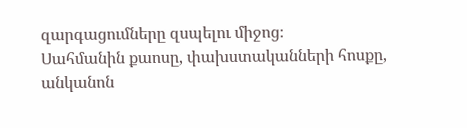զարգացումները զսպելու միջոց։
Սահմանին քաոսը, փախստականների հոսքը, անկանոն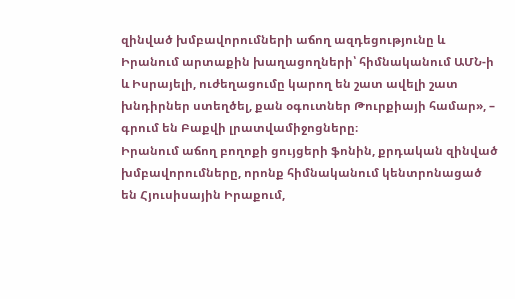զինված խմբավորումների աճող ազդեցությունը և Իրանում արտաքին խաղացողների՝ հիմնականում ԱՄՆ-ի և Իսրայելի, ուժեղացումը կարող են շատ ավելի շատ խնդիրներ ստեղծել, քան օգուտներ Թուրքիայի համար», – գրում են Բաքվի լրատվամիջոցները։
Իրանում աճող բողոքի ցույցերի ֆոնին, քրդական զինված խմբավորումները, որոնք հիմնականում կենտրոնացած են Հյուսիսային Իրաքում,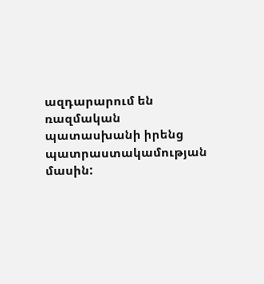ազդարարում են ռազմական պատասխանի իրենց պատրաստակամության մասին: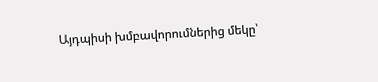Այդպիսի խմբավորումներից մեկը՝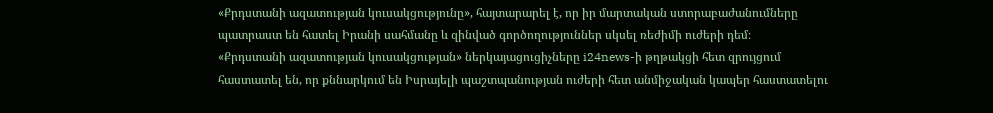«Քրդստանի ազատության կուսակցությունը», հայտարարել է, որ իր մարտական ստորաբաժանումները պատրաստ են հատել Իրանի սահմանը և զինված գործողություններ սկսել ռեժիմի ուժերի դեմ։
«Քրդստանի ազատության կուսակցության» ներկայացուցիչները i24news-ի թղթակցի հետ զրույցում հաստատել են, որ քննարկում են Իսրայելի պաշտպանության ուժերի հետ անմիջական կապեր հաստատելու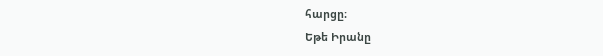հարցը։
Եթե Իրանը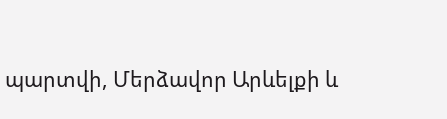պարտվի, Մերձավոր Արևելքի և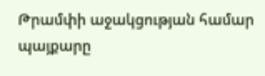Թրամփի աջակցության համար պայքարը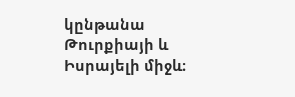կընթանա Թուրքիայի և Իսրայելի միջև։